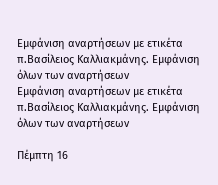Εμφάνιση αναρτήσεων με ετικέτα π.Βασίλειος Καλλιακμάνης. Εμφάνιση όλων των αναρτήσεων
Εμφάνιση αναρτήσεων με ετικέτα π.Βασίλειος Καλλιακμάνης. Εμφάνιση όλων των αναρτήσεων

Πέμπτη 16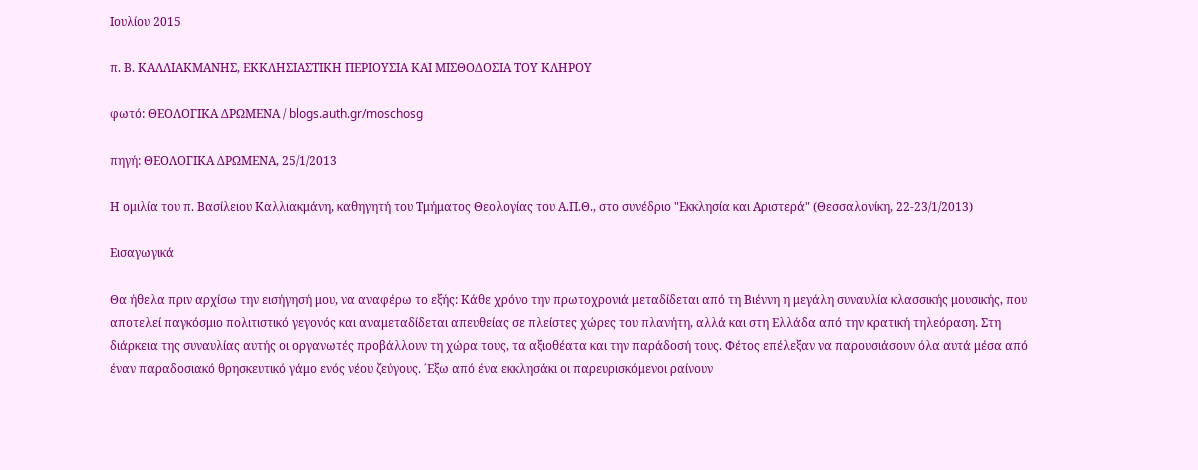Ιουλίου 2015

π. Β. ΚΑΛΛΙΑΚΜΑΝΗΣ, ΕΚΚΛΗΣΙΑΣΤΙΚΗ ΠΕΡΙΟΥΣΙΑ ΚΑΙ ΜΙΣΘΟΔΟΣΙΑ ΤΟΥ ΚΛΗΡΟΥ

φωτό: ΘΕΟΛΟΓΙΚΑ ΔΡΩΜΕΝΑ / blogs.auth.gr/moschosg

πηγή: ΘΕΟΛΟΓΙΚΑ ΔΡΩΜΕΝΑ, 25/1/2013

Η ομιλία του π. Βασίλειου Καλλιακμάνη, καθηγητή του Τμήματος Θεολογίας του Α.Π.Θ., στο συνέδριο "Εκκλησία και Αριστερά" (Θεσσαλονίκη, 22-23/1/2013)

Εισαγωγικά

Θα ήθελα πριν αρχίσω την εισήγησή μου, να αναφέρω το εξής: Κάθε χρόνο την πρωτοχρονιά μεταδίδεται από τη Βιέννη η μεγάλη συναυλία κλασσικής μουσικής, που αποτελεί παγκόσμιο πολιτιστικό γεγονός και αναμεταδίδεται απευθείας σε πλείστες χώρες του πλανήτη, αλλά και στη Ελλάδα από την κρατική τηλεόραση. Στη διάρκεια της συναυλίας αυτής οι οργανωτές προβάλλουν τη χώρα τους, τα αξιοθέατα και την παράδοσή τους. Φέτος επέλεξαν να παρουσιάσουν όλα αυτά μέσα από έναν παραδοσιακό θρησκευτικό γάμο ενός νέου ζεύγους. ΄Εξω από ένα εκκλησάκι οι παρευρισκόμενοι ραίνουν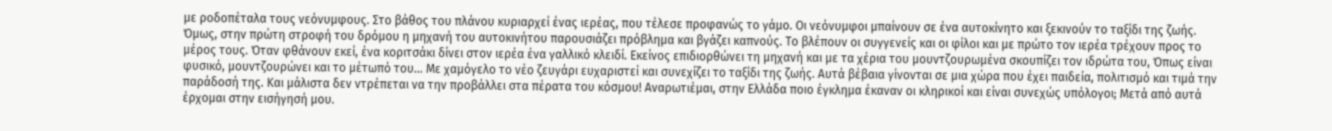με ροδοπέταλα τους νεόνυμφους. Στο βάθος του πλάνου κυριαρχεί ένας ιερέας, που τέλεσε προφανώς το γάμο. Οι νεόνυμφοι μπαίνουν σε ένα αυτοκίνητο και ξεκινούν το ταξίδι της ζωής. Όμως, στην πρώτη στροφή του δρόμου η μηχανή του αυτοκινήτου παρουσιάζει πρόβλημα και βγάζει καπνούς. Το βλέπουν οι συγγενείς και οι φίλοι και με πρώτο τον ιερέα τρέχουν προς το μέρος τους. Όταν φθάνουν εκεί, ένα κοριτσάκι δίνει στον ιερέα ένα γαλλικό κλειδί. Εκείνος επιδιορθώνει τη μηχανή και με τα χέρια του μουντζουρωμένα σκουπίζει τον ιδρώτα του, Όπως είναι φυσικό, μουντζουρώνει και το μέτωπό του… Με χαμόγελο το νέο ζευγάρι ευχαριστεί και συνεχίζει το ταξίδι της ζωής. Αυτά βέβαια γίνονται σε μια χώρα που έχει παιδεία, πολιτισμό και τιμά την παράδοσή της. Και μάλιστα δεν ντρέπεται να την προβάλλει στα πέρατα του κόσμου! Αναρωτιέμαι, στην Ελλάδα ποιο έγκλημα έκαναν οι κληρικοί και είναι συνεχώς υπόλογοι; Μετά από αυτά έρχομαι στην εισήγησή μου.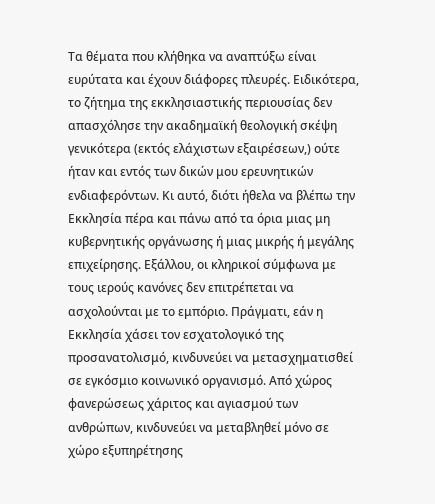Τα θέματα που κλήθηκα να αναπτύξω είναι ευρύτατα και έχουν διάφορες πλευρές. Ειδικότερα, το ζήτημα της εκκλησιαστικής περιουσίας δεν απασχόλησε την ακαδημαϊκή θεολογική σκέψη γενικότερα (εκτός ελάχιστων εξαιρέσεων,) ούτε ήταν και εντός των δικών μου ερευνητικών ενδιαφερόντων. Κι αυτό, διότι ήθελα να βλέπω την Εκκλησία πέρα και πάνω από τα όρια μιας μη κυβερνητικής οργάνωσης ή μιας μικρής ή μεγάλης επιχείρησης. Εξάλλου, οι κληρικοί σύμφωνα με τους ιερούς κανόνες δεν επιτρέπεται να ασχολούνται με το εμπόριο. Πράγματι, εάν η Εκκλησία χάσει τον εσχατολογικό της προσανατολισμό, κινδυνεύει να μετασχηματισθεί σε εγκόσμιο κοινωνικό οργανισμό. Από χώρος φανερώσεως χάριτος και αγιασμού των ανθρώπων, κινδυνεύει να μεταβληθεί μόνο σε χώρο εξυπηρέτησης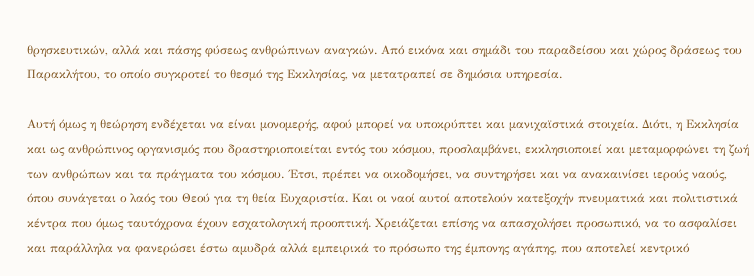θρησκευτικών, αλλά και πάσης φύσεως ανθρώπινων αναγκών. Από εικόνα και σημάδι του παραδείσου και χώρος δράσεως του Παρακλήτου, το οποίο συγκροτεί το θεσμό της Εκκλησίας, να μετατραπεί σε δημόσια υπηρεσία.

Αυτή όμως η θεώρηση ενδέχεται να είναι μονομερής, αφού μπορεί να υποκρύπτει και μανιχαϊστικά στοιχεία. Διότι, η Εκκλησία και ως ανθρώπινος οργανισμός που δραστηριοποιείται εντός του κόσμου, προσλαμβάνει, εκκλησιοποιεί και μεταμορφώνει τη ζωή των ανθρώπων και τα πράγματα του κόσμου. ΄Ετσι, πρέπει να οικοδομήσει, να συντηρήσει και να ανακαινίσει ιερούς ναούς, όπου συνάγεται ο λαός του Θεού για τη θεία Ευχαριστία. Και οι ναοί αυτοί αποτελούν κατεξοχήν πνευματικά και πολιτιστικά κέντρα που όμως ταυτόχρονα έχουν εσχατολογική προοπτική. Χρειάζεται επίσης να απασχολήσει προσωπικό, να το ασφαλίσει και παράλληλα να φανερώσει έστω αμυδρά αλλά εμπειρικά το πρόσωπο της έμπονης αγάπης, που αποτελεί κεντρικό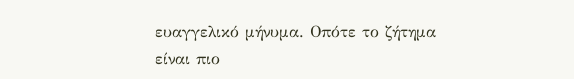ευαγγελικό μήνυμα. Οπότε το ζήτημα είναι πιο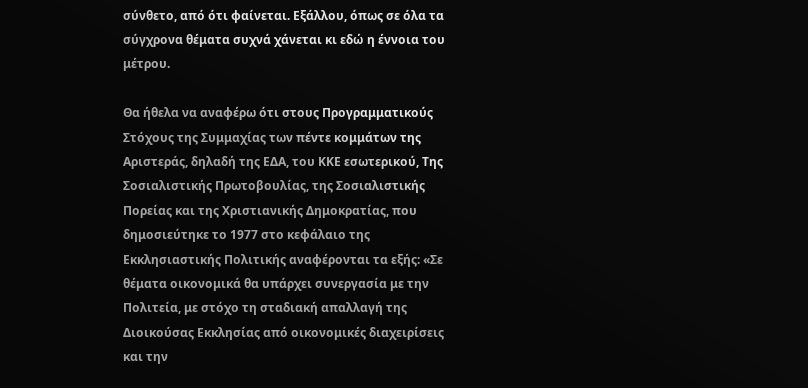σύνθετο, από ότι φαίνεται. Εξάλλου, όπως σε όλα τα σύγχρονα θέματα συχνά χάνεται κι εδώ η έννοια του μέτρου.

Θα ήθελα να αναφέρω ότι στους Προγραμματικούς Στόχους της Συμμαχίας των πέντε κομμάτων της Αριστεράς, δηλαδή της ΕΔΑ, του ΚΚΕ εσωτερικού, Της Σοσιαλιστικής Πρωτοβουλίας, της Σοσιαλιστικής Πορείας και της Χριστιανικής Δημοκρατίας, που δημοσιεύτηκε το 1977 στο κεφάλαιο της Εκκλησιαστικής Πολιτικής αναφέρονται τα εξής: «Σε θέματα οικονομικά θα υπάρχει συνεργασία με την Πολιτεία, με στόχο τη σταδιακή απαλλαγή της Διοικούσας Εκκλησίας από οικονομικές διαχειρίσεις και την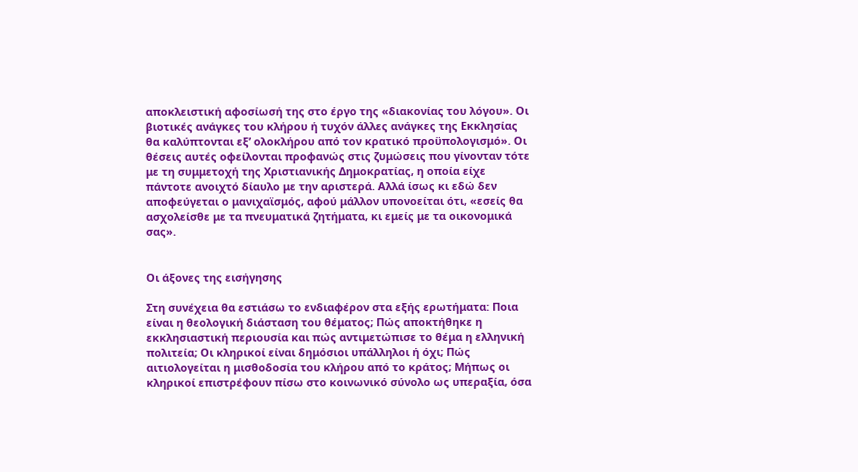αποκλειστική αφοσίωσή της στο έργο της «διακονίας του λόγου». Οι βιοτικές ανάγκες του κλήρου ή τυχόν άλλες ανάγκες της Εκκλησίας θα καλύπτονται εξ’ ολοκλήρου από τον κρατικό προϋπολογισμό». Οι θέσεις αυτές οφείλονται προφανώς στις ζυμώσεις που γίνονταν τότε με τη συμμετοχή της Χριστιανικής Δημοκρατίας, η οποία είχε πάντοτε ανοιχτό δίαυλο με την αριστερά. Αλλά ίσως κι εδώ δεν αποφεύγεται ο μανιχαϊσμός, αφού μάλλον υπονοείται ότι, «εσείς θα ασχολείσθε με τα πνευματικά ζητήματα, κι εμείς με τα οικονομικά σας».


Οι άξονες της εισήγησης

Στη συνέχεια θα εστιάσω το ενδιαφέρον στα εξής ερωτήματα: Ποια είναι η θεολογική διάσταση του θέματος; Πώς αποκτήθηκε η εκκλησιαστική περιουσία και πώς αντιμετώπισε το θέμα η ελληνική πολιτεία; Οι κληρικοί είναι δημόσιοι υπάλληλοι ή όχι; Πώς αιτιολογείται η μισθοδοσία του κλήρου από το κράτος; Μήπως οι κληρικοί επιστρέφουν πίσω στο κοινωνικό σύνολο ως υπεραξία, όσα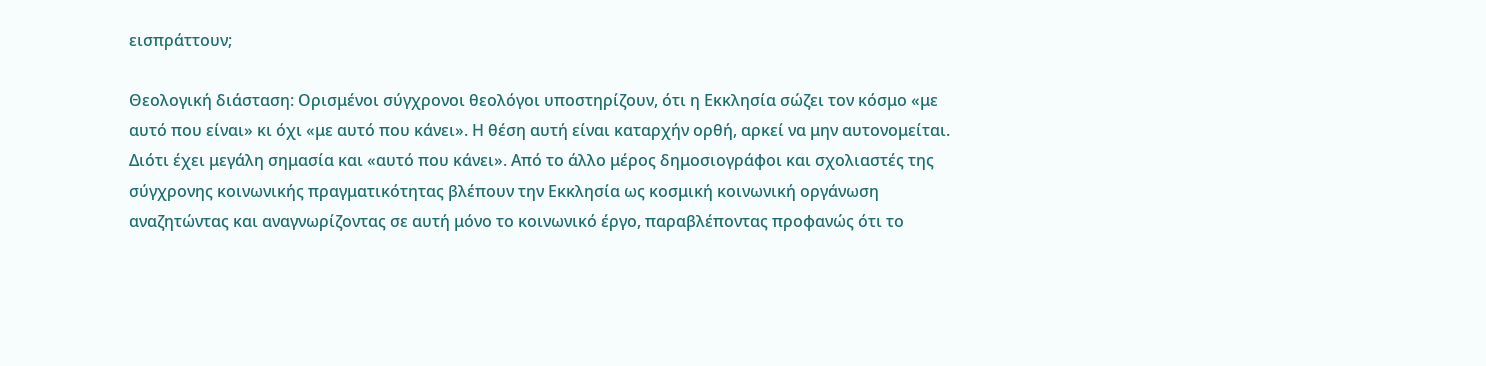εισπράττουν;

Θεολογική διάσταση: Ορισμένοι σύγχρονοι θεολόγοι υποστηρίζουν, ότι η Εκκλησία σώζει τον κόσμο «με αυτό που είναι» κι όχι «με αυτό που κάνει». Η θέση αυτή είναι καταρχήν ορθή, αρκεί να μην αυτονομείται. Διότι έχει μεγάλη σημασία και «αυτό που κάνει». Από το άλλο μέρος δημοσιογράφοι και σχολιαστές της σύγχρονης κοινωνικής πραγματικότητας βλέπουν την Εκκλησία ως κοσμική κοινωνική οργάνωση αναζητώντας και αναγνωρίζοντας σε αυτή μόνο το κοινωνικό έργο, παραβλέποντας προφανώς ότι το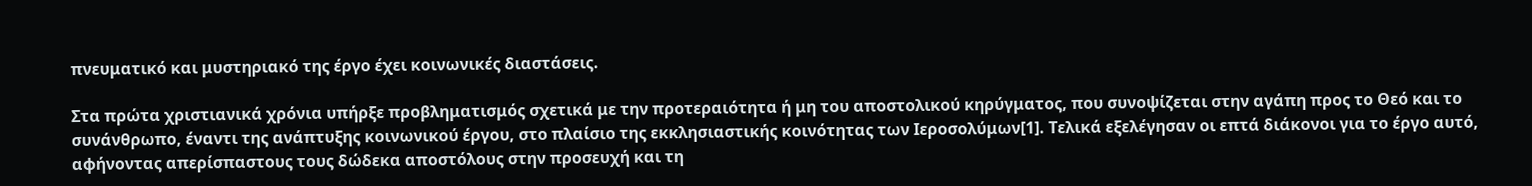πνευματικό και μυστηριακό της έργο έχει κοινωνικές διαστάσεις.

Στα πρώτα χριστιανικά χρόνια υπήρξε προβληματισμός σχετικά με την προτεραιότητα ή μη του αποστολικού κηρύγματος, που συνοψίζεται στην αγάπη προς το Θεό και το συνάνθρωπο, έναντι της ανάπτυξης κοινωνικού έργου, στο πλαίσιο της εκκλησιαστικής κοινότητας των Ιεροσολύμων[1]. Τελικά εξελέγησαν οι επτά διάκονοι για το έργο αυτό, αφήνοντας απερίσπαστους τους δώδεκα αποστόλους στην προσευχή και τη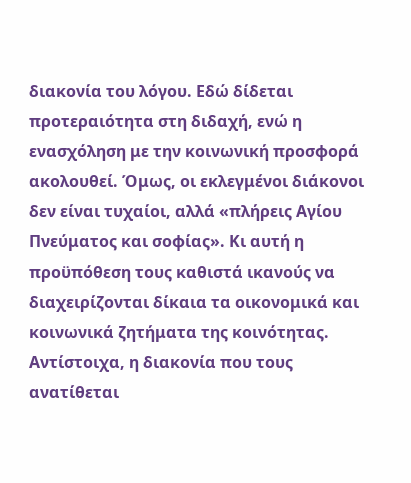διακονία του λόγου. Εδώ δίδεται προτεραιότητα στη διδαχή, ενώ η ενασχόληση με την κοινωνική προσφορά ακολουθεί. Όμως, οι εκλεγμένοι διάκονοι δεν είναι τυχαίοι, αλλά «πλήρεις Αγίου Πνεύματος και σοφίας». Κι αυτή η προϋπόθεση τους καθιστά ικανούς να διαχειρίζονται δίκαια τα οικονομικά και κοινωνικά ζητήματα της κοινότητας. Αντίστοιχα, η διακονία που τους ανατίθεται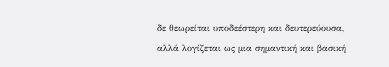δε θεωρείται υποδεέστερη και δευτερεύουσα, αλλά λογίζεται ως μια σημαντική και βασική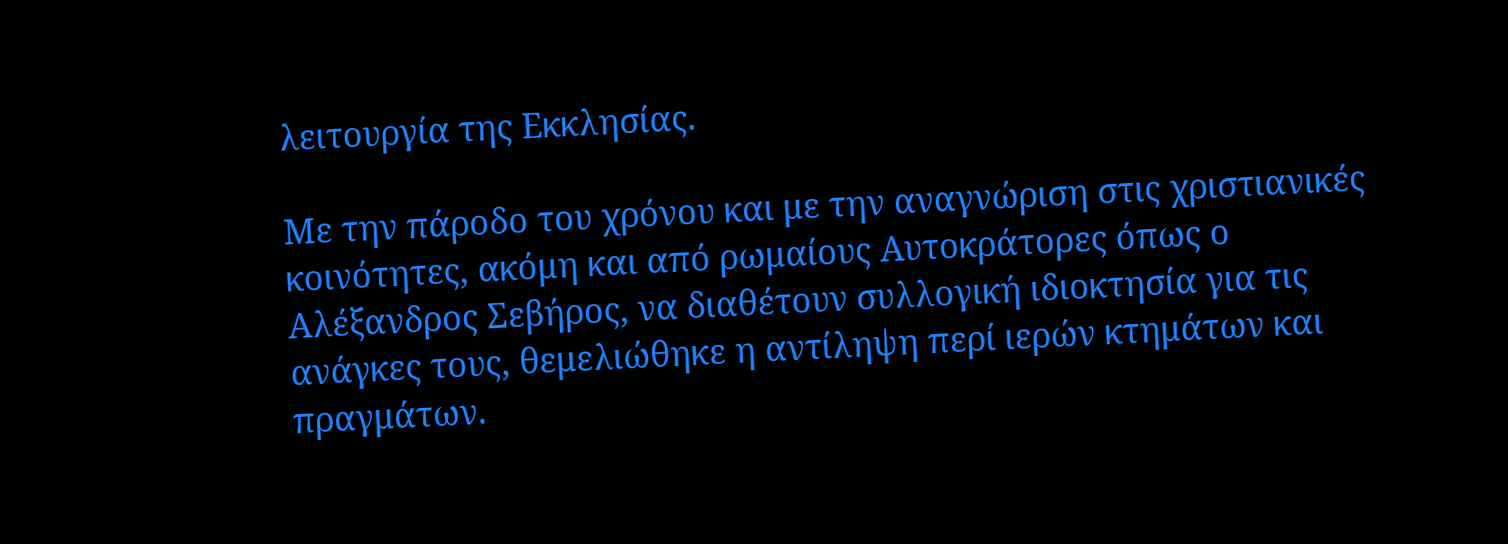λειτουργία της Εκκλησίας.

Με την πάροδο του χρόνου και με την αναγνώριση στις χριστιανικές κοινότητες, ακόμη και από ρωμαίους Αυτοκράτορες όπως ο Αλέξανδρος Σεβήρος, να διαθέτουν συλλογική ιδιοκτησία για τις ανάγκες τους, θεμελιώθηκε η αντίληψη περί ιερών κτημάτων και πραγμάτων.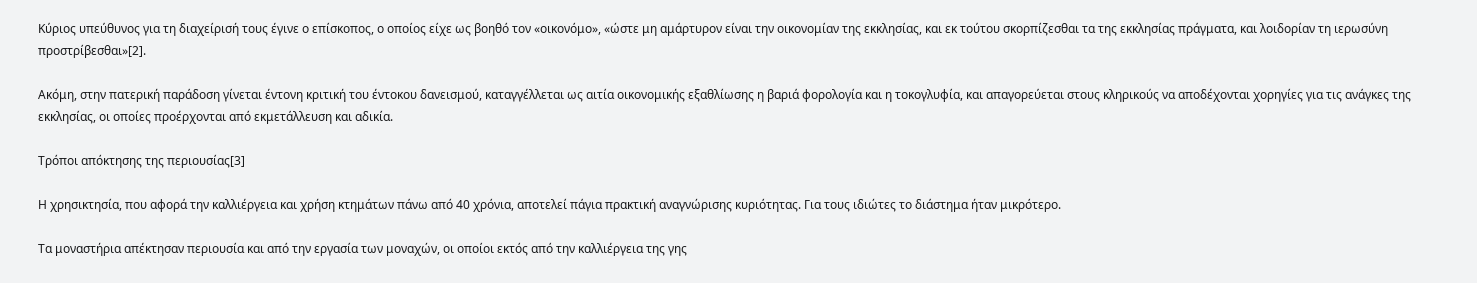Κύριος υπεύθυνος για τη διαχείρισή τους έγινε ο επίσκοπος, ο οποίος είχε ως βοηθό τον «οικονόμο», «ώστε μη αμάρτυρον είναι την οικονομίαν της εκκλησίας, και εκ τούτου σκορπίζεσθαι τα της εκκλησίας πράγματα, και λοιδορίαν τη ιερωσύνη προστρίβεσθαι»[2].

Ακόμη, στην πατερική παράδοση γίνεται έντονη κριτική του έντοκου δανεισμού, καταγγέλλεται ως αιτία οικονομικής εξαθλίωσης η βαριά φορολογία και η τοκογλυφία, και απαγορεύεται στους κληρικούς να αποδέχονται χορηγίες για τις ανάγκες της εκκλησίας, οι οποίες προέρχονται από εκμετάλλευση και αδικία.

Τρόποι απόκτησης της περιουσίας[3]

Η χρησικτησία, που αφορά την καλλιέργεια και χρήση κτημάτων πάνω από 40 χρόνια, αποτελεί πάγια πρακτική αναγνώρισης κυριότητας. Για τους ιδιώτες το διάστημα ήταν μικρότερο.

Τα μοναστήρια απέκτησαν περιουσία και από την εργασία των μοναχών, οι οποίοι εκτός από την καλλιέργεια της γης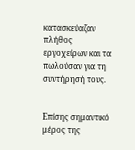κατασκεύαζαν πλήθος εργοχείρων και τα πωλούσαν για τη συντήρησή τους.


Επίσης σημαντικό μέρος της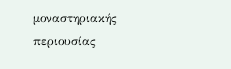μοναστηριακής περιουσίας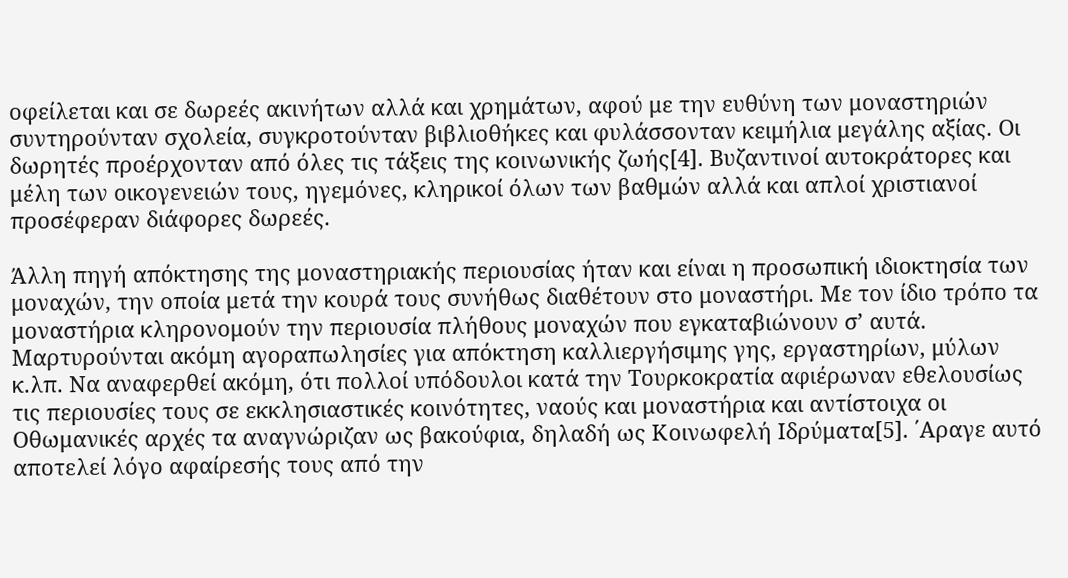οφείλεται και σε δωρεές ακινήτων αλλά και χρημάτων, αφού με την ευθύνη των μοναστηριών συντηρούνταν σχολεία, συγκροτούνταν βιβλιοθήκες και φυλάσσονταν κειμήλια μεγάλης αξίας. Οι δωρητές προέρχονταν από όλες τις τάξεις της κοινωνικής ζωής[4]. Βυζαντινοί αυτοκράτορες και μέλη των οικογενειών τους, ηγεμόνες, κληρικοί όλων των βαθμών αλλά και απλοί χριστιανοί προσέφεραν διάφορες δωρεές.

Άλλη πηγή απόκτησης της μοναστηριακής περιουσίας ήταν και είναι η προσωπική ιδιοκτησία των μοναχών, την οποία μετά την κουρά τους συνήθως διαθέτουν στο μοναστήρι. Με τον ίδιο τρόπο τα μοναστήρια κληρονομούν την περιουσία πλήθους μοναχών που εγκαταβιώνουν σ’ αυτά. Μαρτυρούνται ακόμη αγοραπωλησίες για απόκτηση καλλιεργήσιμης γης, εργαστηρίων, μύλων κ.λπ. Να αναφερθεί ακόμη, ότι πολλοί υπόδουλοι κατά την Τουρκοκρατία αφιέρωναν εθελουσίως τις περιουσίες τους σε εκκλησιαστικές κοινότητες, ναούς και μοναστήρια και αντίστοιχα οι Οθωμανικές αρχές τα αναγνώριζαν ως βακούφια, δηλαδή ως Κοινωφελή Ιδρύματα[5]. ΄Αραγε αυτό αποτελεί λόγο αφαίρεσής τους από την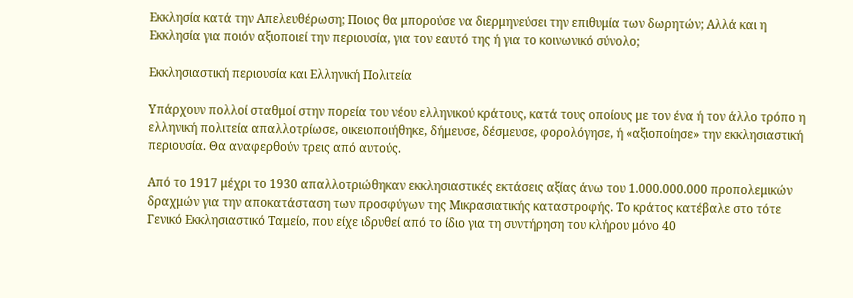Εκκλησία κατά την Απελευθέρωση; Ποιος θα μπορούσε να διερμηνεύσει την επιθυμία των δωρητών; Αλλά και η Εκκλησία για ποιόν αξιοποιεί την περιουσία, για τον εαυτό της ή για το κοινωνικό σύνολο;

Εκκλησιαστική περιουσία και Ελληνική Πολιτεία

Υπάρχουν πολλοί σταθμοί στην πορεία του νέου ελληνικού κράτους, κατά τους οποίους με τον ένα ή τον άλλο τρόπο η ελληνική πολιτεία απαλλοτρίωσε, οικειοποιήθηκε, δήμευσε, δέσμευσε, φορολόγησε, ή «αξιοποίησε» την εκκλησιαστική περιουσία. Θα αναφερθούν τρεις από αυτούς.

Από το 1917 μέχρι το 1930 απαλλοτριώθηκαν εκκλησιαστικές εκτάσεις αξίας άνω του 1.000.000.000 προπολεμικών δραχμών για την αποκατάσταση των προσφύγων της Μικρασιατικής καταστροφής. Το κράτος κατέβαλε στο τότε Γενικό Εκκλησιαστικό Ταμείο, που είχε ιδρυθεί από το ίδιο για τη συντήρηση του κλήρου μόνο 40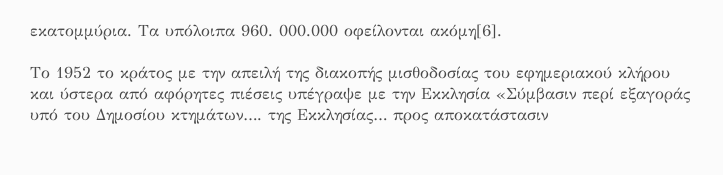εκατομμύρια. Τα υπόλοιπα 960. 000.000 οφείλονται ακόμη[6].

Το 1952 το κράτος με την απειλή της διακοπής μισθοδοσίας του εφημεριακού κλήρου και ύστερα από αφόρητες πιέσεις υπέγραψε με την Εκκλησία «Σύμβασιν περί εξαγοράς υπό του Δημοσίου κτημάτων…. της Εκκλησίας… προς αποκατάστασιν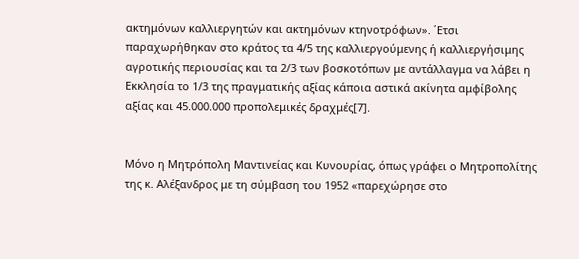ακτημόνων καλλιεργητών και ακτημόνων κτηνοτρόφων». ΄Ετσι παραχωρήθηκαν στο κράτος τα 4/5 της καλλιεργούμενης ή καλλιεργήσιμης αγροτικής περιουσίας και τα 2/3 των βοσκοτόπων με αντάλλαγμα να λάβει η Εκκλησία το 1/3 της πραγματικής αξίας κάποια αστικά ακίνητα αμφίβολης αξίας και 45.000.000 προπολεμικές δραχμές[7].


Μόνο η Μητρόπολη Μαντινείας και Κυνουρίας, όπως γράφει ο Μητροπολίτης της κ. Αλέξανδρος με τη σύμβαση του 1952 «παρεχώρησε στο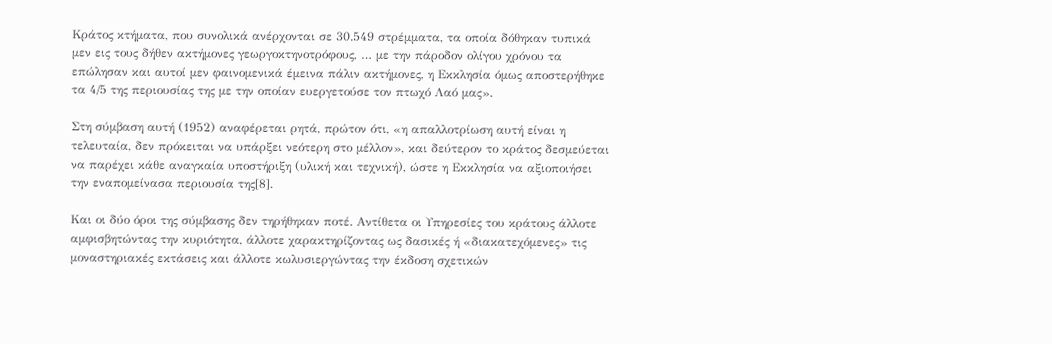Κράτος κτήματα, που συνολικά ανέρχονται σε 30.549 στρέμματα, τα οποία δόθηκαν τυπικά μεν εις τους δήθεν ακτήμονες γεωργοκτηνοτρόφους, … με την πάροδον ολίγου χρόνου τα επώλησαν και αυτοί μεν φαινομενικά έμεινα πάλιν ακτήμονες, η Εκκλησία όμως αποστερήθηκε τα 4/5 της περιουσίας της με την οποίαν ευεργετούσε τον πτωχό Λαό μας».

Στη σύμβαση αυτή (1952) αναφέρεται ρητά, πρώτον ότι, «η απαλλοτρίωση αυτή είναι η τελευταία, δεν πρόκειται να υπάρξει νεότερη στο μέλλον», και δεύτερον το κράτος δεσμεύεται να παρέχει κάθε αναγκαία υποστήριξη (υλική και τεχνική), ώστε η Εκκλησία να αξιοποιήσει την εναπομείνασα περιουσία της[8].

Και οι δύο όροι της σύμβασης δεν τηρήθηκαν ποτέ. Αντίθετα οι Υπηρεσίες του κράτους άλλοτε αμφισβητώντας την κυριότητα, άλλοτε χαρακτηρίζοντας ως δασικές ή «διακατεχόμενες» τις μοναστηριακές εκτάσεις και άλλοτε κωλυσιεργώντας την έκδοση σχετικών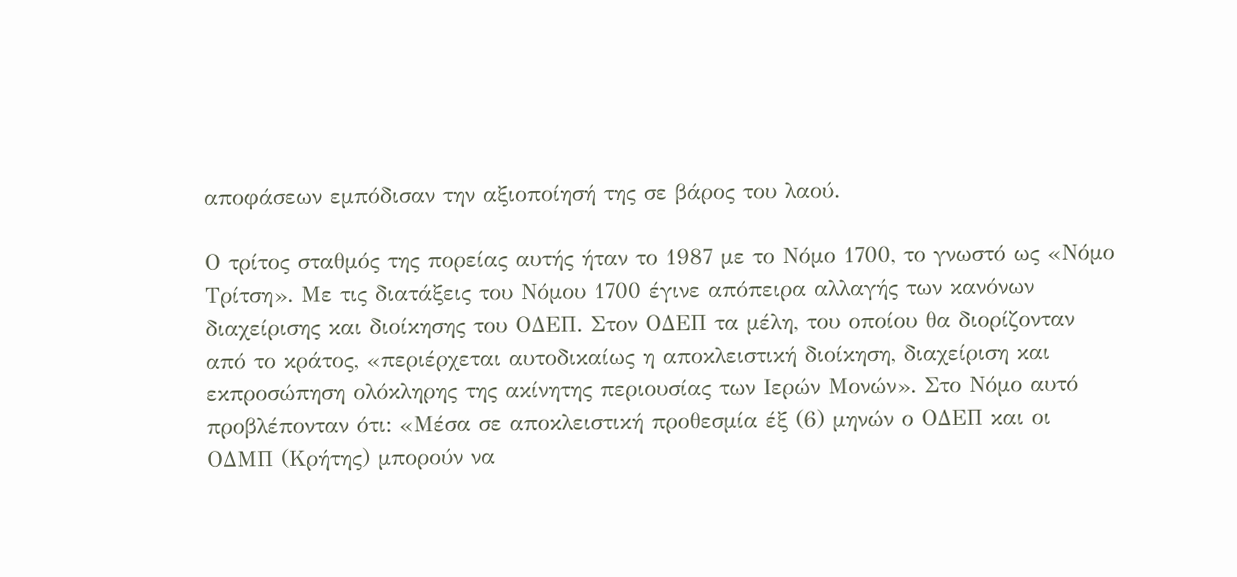αποφάσεων εμπόδισαν την αξιοποίησή της σε βάρος του λαού.

Ο τρίτος σταθμός της πορείας αυτής ήταν το 1987 με το Νόμο 1700, το γνωστό ως «Νόμο Τρίτση». Με τις διατάξεις του Νόμου 1700 έγινε απόπειρα αλλαγής των κανόνων διαχείρισης και διοίκησης του ΟΔΕΠ. Στον ΟΔΕΠ τα μέλη, του οποίου θα διορίζονταν από το κράτος, «περιέρχεται αυτοδικαίως η αποκλειστική διοίκηση, διαχείριση και εκπροσώπηση ολόκληρης της ακίνητης περιουσίας των Ιερών Μονών». Στο Νόμο αυτό προβλέπονταν ότι: «Μέσα σε αποκλειστική προθεσμία έξ (6) μηνών ο ΟΔΕΠ και οι ΟΔΜΠ (Κρήτης) μπορούν να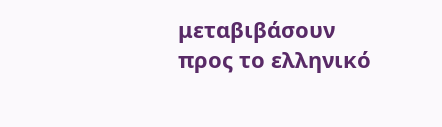μεταβιβάσουν προς το ελληνικό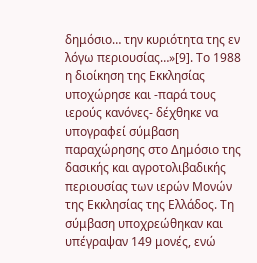δημόσιο… την κυριότητα της εν λόγω περιουσίας…»[9]. Το 1988 η διοίκηση της Εκκλησίας υποχώρησε και -παρά τους ιερούς κανόνες- δέχθηκε να υπογραφεί σύμβαση παραχώρησης στο Δημόσιο της δασικής και αγροτολιβαδικής περιουσίας των ιερών Μονών της Εκκλησίας της Ελλάδος. Τη σύμβαση υποχρεώθηκαν και υπέγραψαν 149 μονές, ενώ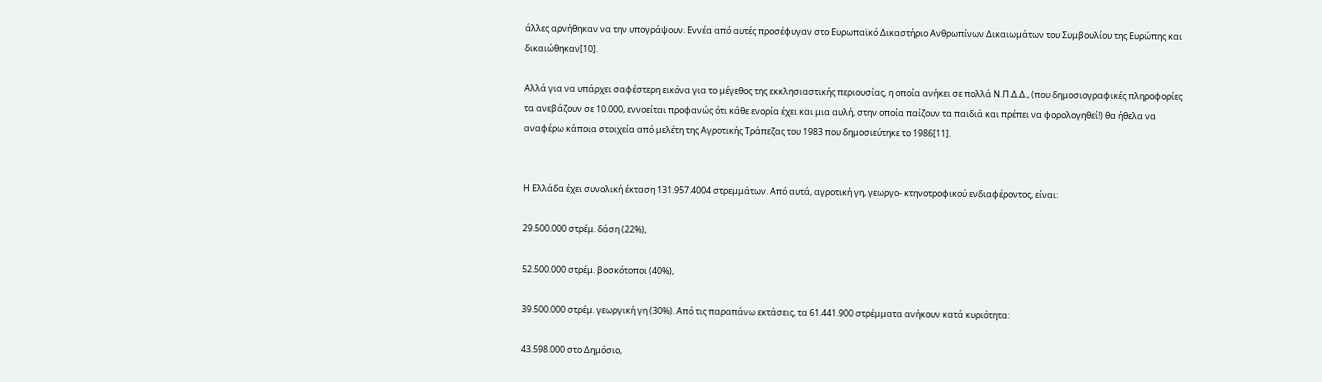άλλες αρνήθηκαν να την υπογράψουν. Εννέα από αυτές προσέφυγαν στο Ευρωπαϊκό Δικαστήριο Ανθρωπίνων Δικαιωμάτων του Συμβουλίου της Ευρώπης και δικαιώθηκαν[10].

Αλλά για να υπάρχει σαφέστερη εικόνα για το μέγεθος της εκκλησιαστικής περιουσίας, η οποία ανήκει σε πολλά Ν.Π.Δ.Δ., (που δημοσιογραφικές πληροφορίες τα ανεβάζουν σε 10.000, εννοείται προφανώς ότι κάθε ενορία έχει και μια αυλή, στην οποία παίζουν τα παιδιά και πρέπει να φορολογηθεί!) θα ήθελα να αναφέρω κάποια στοιχεία από μελέτη της Αγροτικής Τράπεζας του 1983 που δημοσιεύτηκε το 1986[11].


Η Ελλάδα έχει συνολική έκταση 131.957.4004 στρεμμάτων. Από αυτά, αγροτική γη, γεωργο- κτηνοτροφικού ενδιαφέροντος, είναι:

29.500.000 στρέμ. δάση (22%),

52.500.000 στρέμ. βοσκότοποι (40%),

39.500.000 στρέμ. γεωργική γη (30%). Από τις παραπάνω εκτάσεις, τα 61.441.900 στρέμματα ανήκουν κατά κυριότητα:

43.598.000 στο Δημόσιο,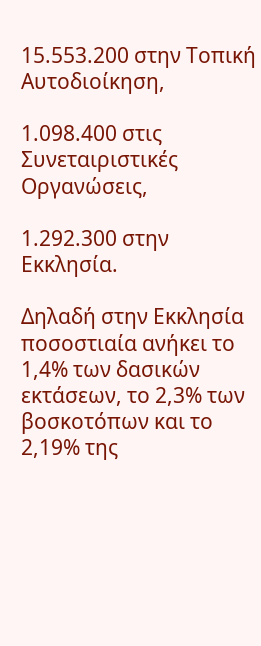15.553.200 στην Τοπική Αυτοδιοίκηση,

1.098.400 στις Συνεταιριστικές Οργανώσεις,

1.292.300 στην Εκκλησία.

Δηλαδή στην Εκκλησία ποσοστιαία ανήκει το 1,4% των δασικών εκτάσεων, το 2,3% των βοσκοτόπων και το 2,19% της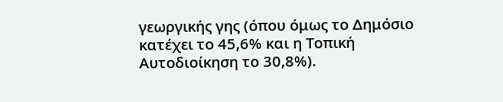γεωργικής γης (όπου όμως το Δημόσιο κατέχει το 45,6% και η Τοπική Αυτοδιοίκηση το 30,8%).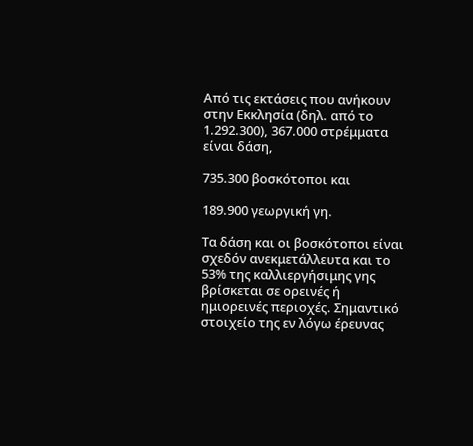Από τις εκτάσεις που ανήκουν στην Εκκλησία (δηλ. από το 1.292.300), 367.000 στρέμματα είναι δάση,

735.300 βοσκότοποι και

189.900 γεωργική γη.

Τα δάση και οι βοσκότοποι είναι σχεδόν ανεκμετάλλευτα και το 53% της καλλιεργήσιμης γης βρίσκεται σε ορεινές ή ημιορεινές περιοχές. Σημαντικό στοιχείο της εν λόγω έρευνας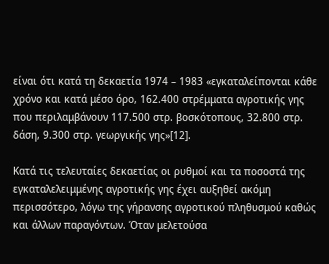είναι ότι κατά τη δεκαετία 1974 – 1983 «εγκαταλείπονται κάθε χρόνο και κατά μέσο όρο, 162.400 στρέμματα αγροτικής γης που περιλαμβάνουν 117.500 στρ. βοσκότοπους, 32.800 στρ. δάση, 9.300 στρ. γεωργικής γης»[12].

Κατά τις τελευταίες δεκαετίας οι ρυθμοί και τα ποσοστά της εγκαταλελειμμένης αγροτικής γης έχει αυξηθεί ακόμη περισσότερο, λόγω της γήρανσης αγροτικού πληθυσμού καθώς και άλλων παραγόντων. Όταν μελετούσα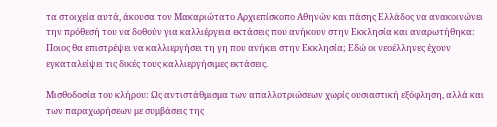τα στοιχεία αυτά, άκουσα τον Μακαριώτατο Αρχιεπίσκοπο Αθηνών και πάσης Ελλάδος να ανακοινώνει την πρόθεσή του να δοθούν για καλλιέργεια εκτάσεις που ανήκουν στην Εκκλησία και αναρωτήθηκα: Ποιος θα επιστρέψει να καλλιεργήσει τη γη που ανήκει στην Εκκλησία; Εδώ οι νεοέλληνες έχουν εγκαταλείψει τις δικές τους καλλιεργήσιμες εκτάσεις.

Μισθοδοσία του κλήρου: Ως αντιστάθμισμα των απαλλοτριώσεων χωρίς ουσιαστική εξόφληση, αλλά και των παραχωρήσεων με συμβάσεις της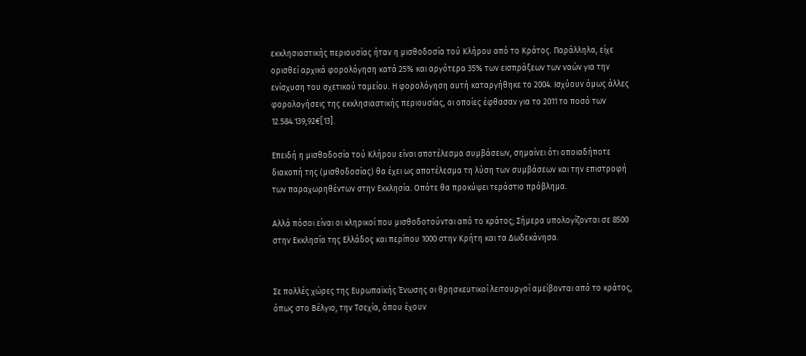εκκλησιαστικής περιουσίας ήταν η μισθοδοσία τού Κλήρου από το Κράτος. Παράλληλα, είχε ορισθεί αρχικά φορολόγηση κατά 25% και αργότερα 35% των εισπράξεων των ναών για την ενίσχυση του σχετικού ταμείου. Η φορολόγηση αυτή καταργήθηκε το 2004. Ισχύουν όμως άλλες φορολογήσεις της εκκλησιαστικής περιουσίας, οι οποίες έφθασαν για το 2011 το ποσό των 12.584.139,92€[13].

Επειδή η μισθοδοσία τού Κλήρου είναι αποτέλεσμα συμβάσεων, σημαίνει ότι οποιαδήποτε διακοπή της (μισθοδοσίας) θα έχει ως αποτέλεσμα τη λύση των συμβάσεων και την επιστροφή των παραχωρηθέντων στην Εκκλησία. Οπότε θα προκύψει τεράστιο πρόβλημα.

Αλλά πόσοι είναι οι κληρικοί που μισθοδοτούνται από το κράτος; Σήμερα υπολογίζονται σε 8500 στην Εκκλησία της Ελλάδος και περίπου 1000 στην Κρήτη και τα Δωδεκάνησα.


Σε πολλές χώρες της Ευρωπαϊκής Ένωσης οι θρησκευτικοί λειτουργοί αμείβονται από το κράτος, όπως στο Βέλγιο, την Τσεχία, όπου έχουν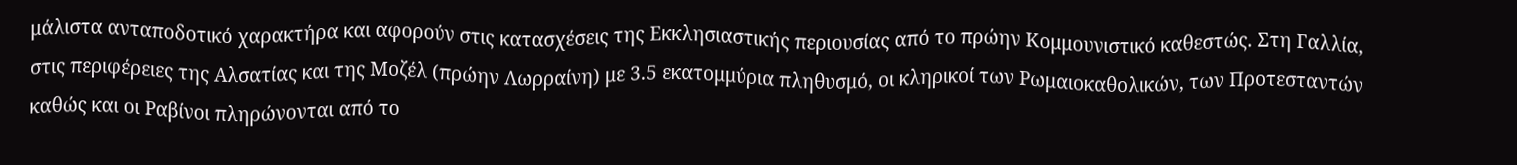μάλιστα ανταποδοτικό χαρακτήρα και αφορούν στις κατασχέσεις της Εκκλησιαστικής περιουσίας από το πρώην Κομμουνιστικό καθεστώς. Στη Γαλλία, στις περιφέρειες της Αλσατίας και της Μοζέλ (πρώην Λωρραίνη) με 3.5 εκατομμύρια πληθυσμό, οι κληρικοί των Ρωμαιοκαθολικών, των Προτεσταντών καθώς και οι Ραβίνοι πληρώνονται από το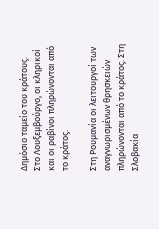Δημόσιο ταμείο του κράτους. Στο Λουξεμβούργο, οι κληρικοί και οι ραβίνοι πληρώνονται από το κράτος.

Στη Ρουμανία οι λειτουργοί των αναγνωρισμένων θρησκειών πληρώνονται από το κράτος. Στη Σλοβακία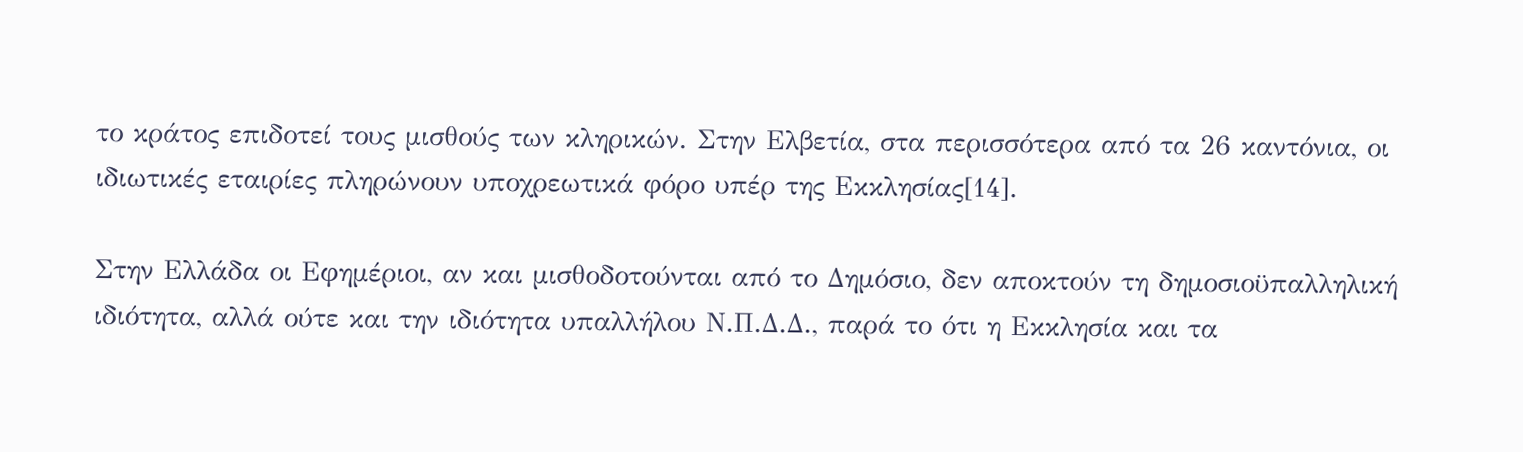το κράτος επιδοτεί τους μισθούς των κληρικών. Στην Ελβετία, στα περισσότερα από τα 26 καντόνια, οι ιδιωτικές εταιρίες πληρώνουν υποχρεωτικά φόρο υπέρ της Εκκλησίας[14].

Στην Ελλάδα οι Εφημέριοι, αν και μισθοδοτούνται από το Δημόσιο, δεν αποκτούν τη δημοσιοϋπαλληλική ιδιότητα, αλλά ούτε και την ιδιότητα υπαλλήλου Ν.Π.Δ.Δ., παρά το ότι η Εκκλησία και τα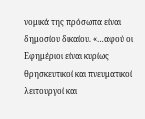νομικά της πρόσωπα είναι δημοσίου δικαίου. «…αφού οι Εφημέριοι είναι κυρίως θρησκευτικοί και πνευματικοί λειτουργοί και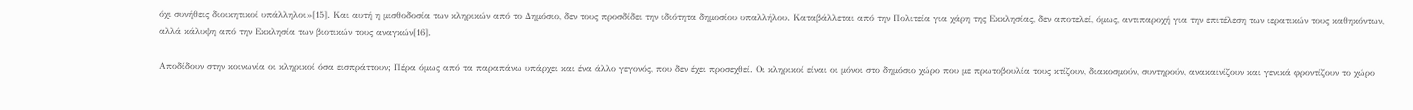όχι συνήθεις διοικητικοί υπάλληλοι»[15]. Και αυτή η μισθοδοσία των κληρικών από το Δημόσιο, δεν τους προσδίδει την ιδιότητα δημοσίου υπαλλήλου. Καταβάλλεται από την Πολιτεία για χάρη της Εκκλησίας, δεν αποτελεί, όμως, αντιπαροχή για την επιτέλεση των ιερατικών τους καθηκόντων, αλλά κάλυψη από την Εκκλησία των βιοτικών τους αναγκών[16].

Αποδίδουν στην κοινωνία οι κληρικοί όσα εισπράττουν; Πέρα όμως από τα παραπάνω υπάρχει και ένα άλλο γεγονός, που δεν έχει προσεχθεί. Οι κληρικοί είναι οι μόνοι στο δημόσιο χώρο που με πρωτοβουλία τους κτίζουν, διακοσμούν, συντηρούν, ανακαινίζουν και γενικά φροντίζουν το χώρο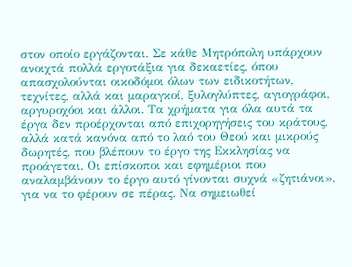στον οποίο εργάζονται. Σε κάθε Μητρόπολη υπάρχουν ανοιχτά πολλά εργοτάξια για δεκαετίες, όπου απασχολούνται οικοδόμοι όλων των ειδικοτήτων, τεχνίτες, αλλά και μαραγκοί, ξυλογλύπτες, αγιογράφοι, αργυροχόοι και άλλοι. Τα χρήματα για όλα αυτά τα έργα δεν προέρχονται από επιχορηγήσεις του κράτους, αλλά κατά κανόνα από το λαό του Θεού και μικρούς δωρητές, που βλέπουν το έργο της Εκκλησίας να προάγεται. Οι επίσκοποι και εφημέριοι που αναλαμβάνουν το έργο αυτό γίνονται συχνά «ζητιάνοι», για να το φέρουν σε πέρας. Να σημειωθεί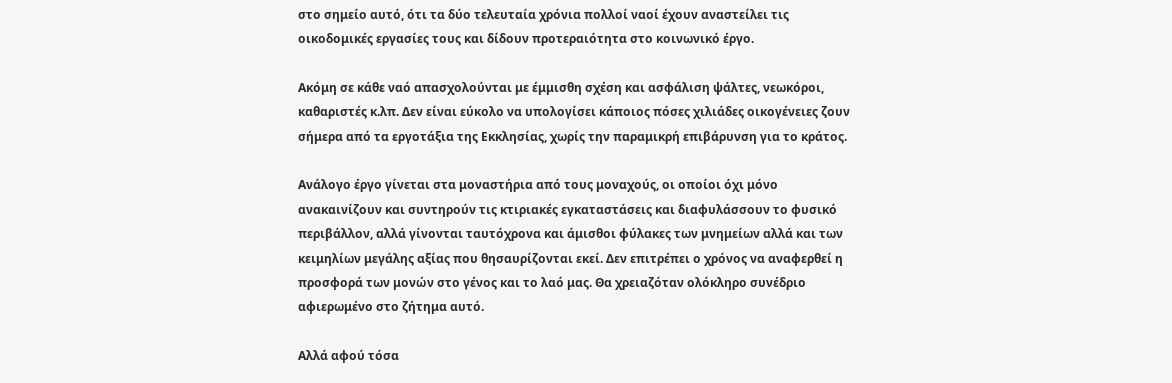στο σημείο αυτό, ότι τα δύο τελευταία χρόνια πολλοί ναοί έχουν αναστείλει τις οικοδομικές εργασίες τους και δίδουν προτεραιότητα στο κοινωνικό έργο.

Ακόμη σε κάθε ναό απασχολούνται με έμμισθη σχέση και ασφάλιση ψάλτες, νεωκόροι, καθαριστές κ.λπ. Δεν είναι εύκολο να υπολογίσει κάποιος πόσες χιλιάδες οικογένειες ζουν σήμερα από τα εργοτάξια της Εκκλησίας, χωρίς την παραμικρή επιβάρυνση για το κράτος.

Ανάλογο έργο γίνεται στα μοναστήρια από τους μοναχούς, οι οποίοι όχι μόνο ανακαινίζουν και συντηρούν τις κτιριακές εγκαταστάσεις και διαφυλάσσουν το φυσικό περιβάλλον, αλλά γίνονται ταυτόχρονα και άμισθοι φύλακες των μνημείων αλλά και των κειμηλίων μεγάλης αξίας που θησαυρίζονται εκεί. Δεν επιτρέπει ο χρόνος να αναφερθεί η προσφορά των μονών στο γένος και το λαό μας. Θα χρειαζόταν ολόκληρο συνέδριο αφιερωμένο στο ζήτημα αυτό.

Αλλά αφού τόσα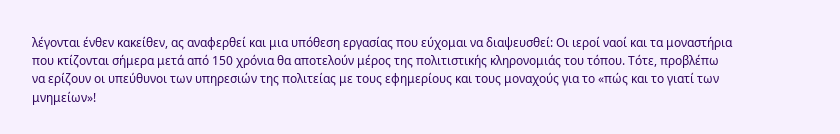λέγονται ένθεν κακείθεν, ας αναφερθεί και μια υπόθεση εργασίας που εύχομαι να διαψευσθεί: Οι ιεροί ναοί και τα μοναστήρια που κτίζονται σήμερα μετά από 150 χρόνια θα αποτελούν μέρος της πολιτιστικής κληρονομιάς του τόπου. Τότε, προβλέπω να ερίζουν οι υπεύθυνοι των υπηρεσιών της πολιτείας με τους εφημερίους και τους μοναχούς για το «πώς και το γιατί των μνημείων»!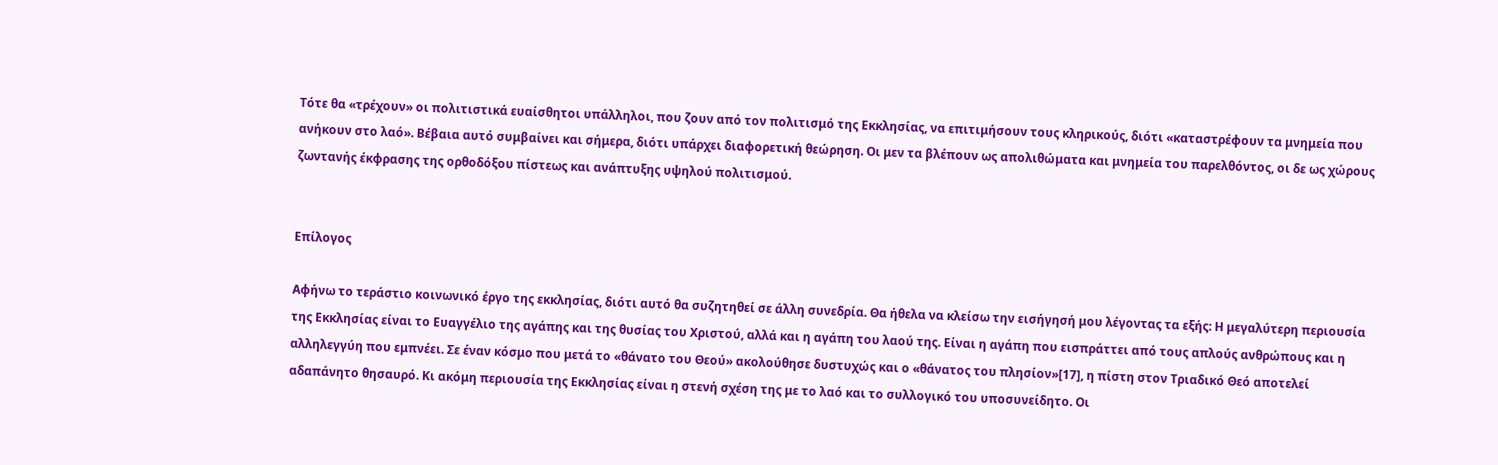Τότε θα «τρέχουν» οι πολιτιστικά ευαίσθητοι υπάλληλοι, που ζουν από τον πολιτισμό της Εκκλησίας, να επιτιμήσουν τους κληρικούς, διότι «καταστρέφουν τα μνημεία που ανήκουν στο λαό». Βέβαια αυτό συμβαίνει και σήμερα, διότι υπάρχει διαφορετική θεώρηση. Οι μεν τα βλέπουν ως απολιθώματα και μνημεία του παρελθόντος, οι δε ως χώρους ζωντανής έκφρασης της ορθοδόξου πίστεως και ανάπτυξης υψηλού πολιτισμού.


Επίλογος

Αφήνω το τεράστιο κοινωνικό έργο της εκκλησίας, διότι αυτό θα συζητηθεί σε άλλη συνεδρία. Θα ήθελα να κλείσω την εισήγησή μου λέγοντας τα εξής: Η μεγαλύτερη περιουσία της Εκκλησίας είναι το Ευαγγέλιο της αγάπης και της θυσίας του Χριστού, αλλά και η αγάπη του λαού της. Είναι η αγάπη που εισπράττει από τους απλούς ανθρώπους και η αλληλεγγύη που εμπνέει. Σε έναν κόσμο που μετά το «θάνατο του Θεού» ακολούθησε δυστυχώς και ο «θάνατος του πλησίον»[17], η πίστη στον Τριαδικό Θεό αποτελεί αδαπάνητο θησαυρό. Κι ακόμη περιουσία της Εκκλησίας είναι η στενή σχέση της με το λαό και το συλλογικό του υποσυνείδητο. Οι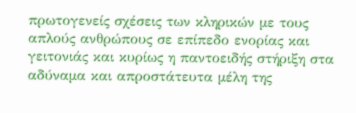πρωτογενείς σχέσεις των κληρικών με τους απλούς ανθρώπους σε επίπεδο ενορίας και γειτονιάς και κυρίως η παντοειδής στήριξη στα αδύναμα και απροστάτευτα μέλη της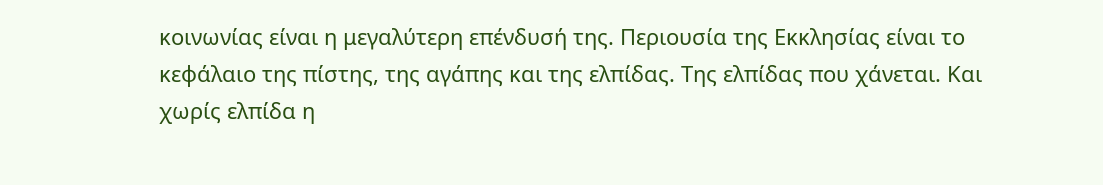κοινωνίας είναι η μεγαλύτερη επένδυσή της. Περιουσία της Εκκλησίας είναι το κεφάλαιο της πίστης, της αγάπης και της ελπίδας. Της ελπίδας που χάνεται. Και χωρίς ελπίδα η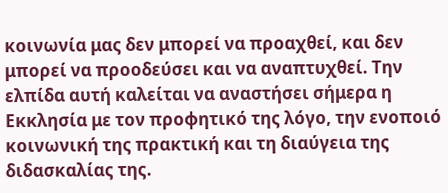κοινωνία μας δεν μπορεί να προαχθεί, και δεν μπορεί να προοδεύσει και να αναπτυχθεί. Την ελπίδα αυτή καλείται να αναστήσει σήμερα η Εκκλησία με τον προφητικό της λόγο, την ενοποιό κοινωνική της πρακτική και τη διαύγεια της διδασκαλίας της.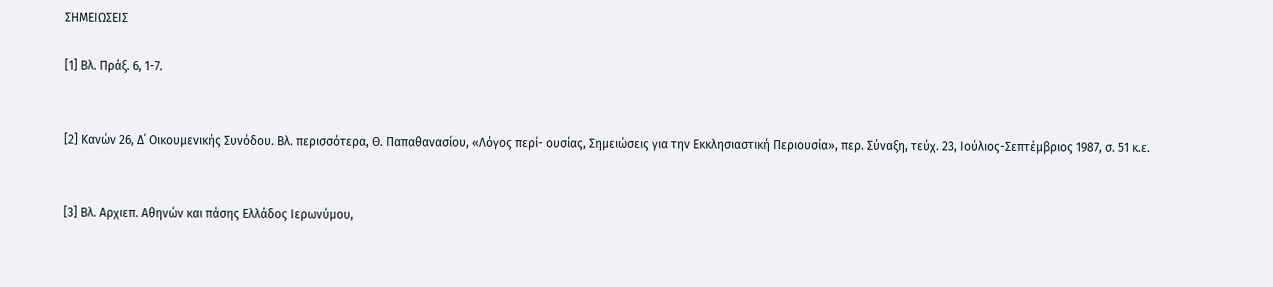ΣΗΜΕΙΩΣΕΙΣ

[1] Βλ. Πράξ. 6, 1-7.


[2] Κανών 26, Δ΄ Οικουμενικής Συνόδου. Βλ. περισσότερα, Θ. Παπαθανασίου, «Λόγος περί- ουσίας, Σημειώσεις για την Εκκλησιαστική Περιουσία», περ. Σύναξη, τεύχ. 23, Ιούλιος-Σεπτέμβριος 1987, σ. 51 κ.ε.


[3] Βλ. Αρχιεπ. Αθηνών και πάσης Ελλάδος Ιερωνύμου,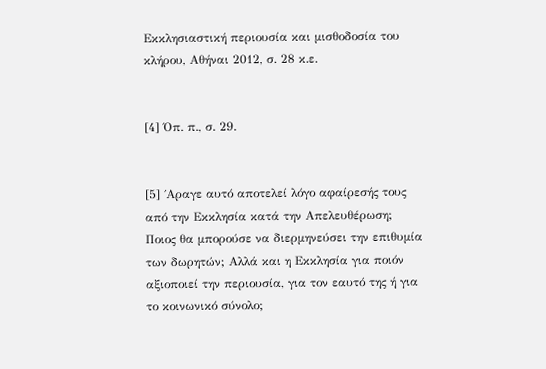Εκκλησιαστική περιουσία και μισθοδοσία του κλήρου, Αθήναι 2012, σ. 28 κ.ε.


[4] Όπ. π., σ. 29.


[5] ΄Αραγε αυτό αποτελεί λόγο αφαίρεσής τους από την Εκκλησία κατά την Απελευθέρωση; Ποιος θα μπορούσε να διερμηνεύσει την επιθυμία των δωρητών; Αλλά και η Εκκλησία για ποιόν αξιοποιεί την περιουσία, για τον εαυτό της ή για το κοινωνικό σύνολο;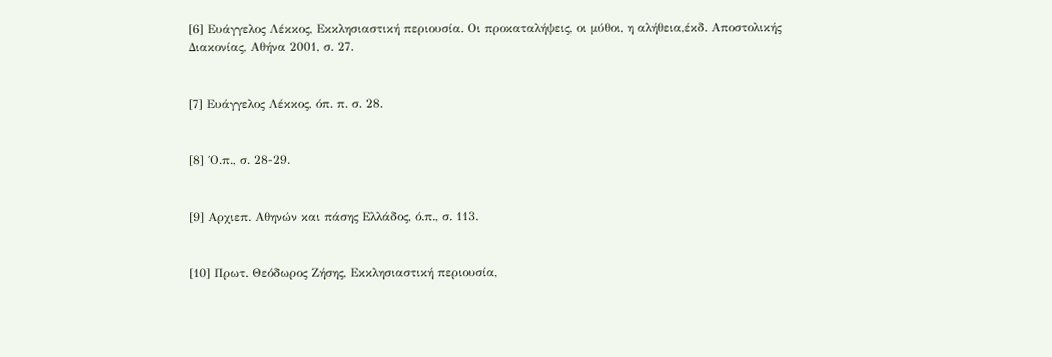[6] Ευάγγελος Λέκκος, Εκκλησιαστική περιουσία. Οι προκαταλήψεις, οι μύθοι, η αλήθεια,έκδ. Αποστολικής Διακονίας, Αθήνα 2001, σ. 27.


[7] Ευάγγελος Λέκκος, όπ. π. σ. 28.


[8] ΄Ο.π., σ. 28-29.


[9] Αρχιεπ. Αθηνών και πάσης Ελλάδος, ό.π., σ. 113.


[10] Πρωτ. Θεόδωρος Ζήσης, Εκκλησιαστική περιουσία,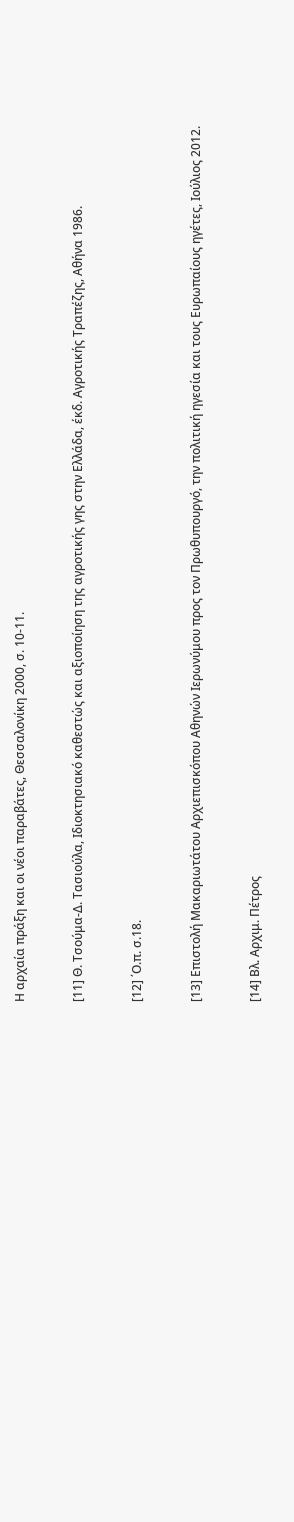Η αρχαία πράξη και οι νέοι παραβάτες, Θεσσαλονίκη 2000, σ. 10-11.


[11] Θ. Τσούμα-Δ. Τασιούλα, Ιδιοκτησιακό καθεστώς και αξιοποίηση της αγροτικής γης στην Ελλάδα, έκδ. Αγροτικής Τραπέζης, Αθήνα 1986.


[12] ΄Ο.π. σ.18.


[13] Επιστολή Μακαριωτάτου Αρχιεπισκόπου Αθηνών Ιερωνύμου προς τον Πρωθυπουργό, την πολιτική ηγεσία και τους Ευρωπαίους ηγέτες, Ιούλιος 2012.


[14] Βλ. Αρχιμ. Πέτρος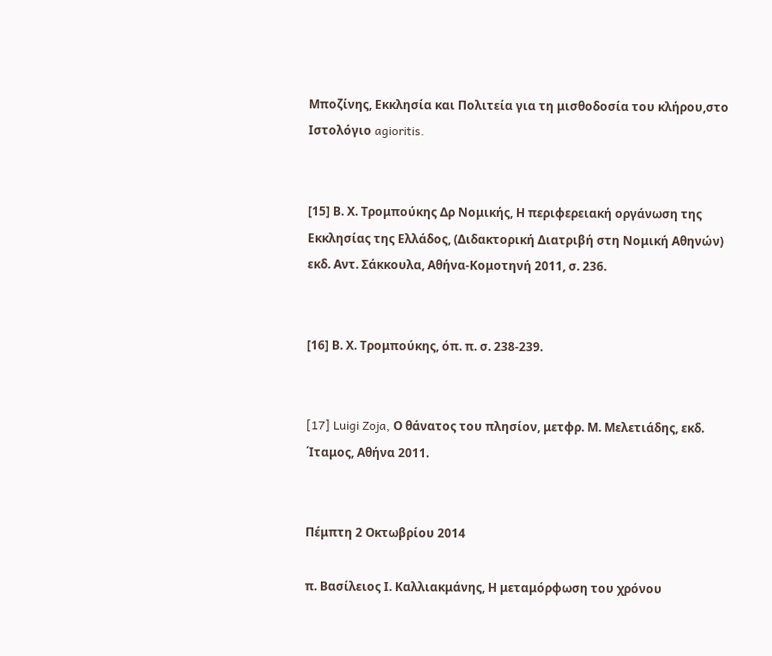Μποζίνης, Εκκλησία και Πολιτεία για τη μισθοδοσία του κλήρου,στο Ιστολόγιο agioritis.


[15] Β. Χ. Τρομπούκης Δρ Νομικής, Η περιφερειακή οργάνωση της Εκκλησίας της Ελλάδος, (Διδακτορική Διατριβή στη Νομική Αθηνών) εκδ. Αντ. Σάκκουλα, Αθήνα-Κομοτηνή 2011, σ. 236.


[16] Β. Χ. Τρομπούκης, όπ. π. σ. 238-239.


[17] Luigi Zoja, Ο θάνατος του πλησίον, μετφρ. Μ. Μελετιάδης, εκδ. ΄Ιταμος, Αθήνα 2011.


Πέμπτη 2 Οκτωβρίου 2014

π. Βασίλειος Ι. Καλλιακμάνης, Η μεταμόρφωση του χρόνου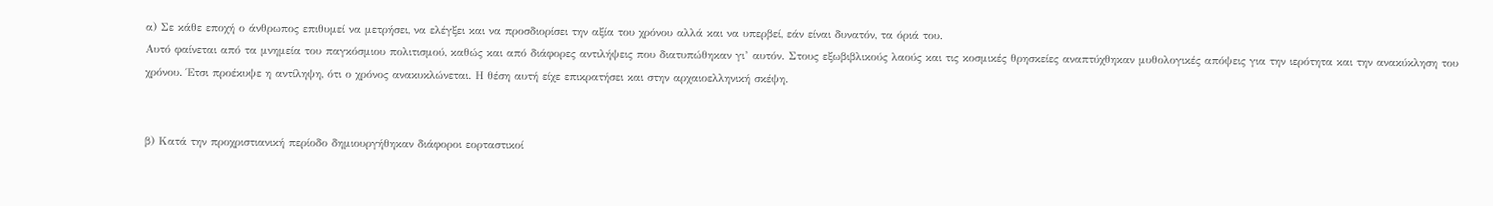α) Σε κάθε εποχή ο άνθρωπος επιθυμεί να μετρήσει, να ελέγξει και να προσδιορίσει την αξία του χρόνου αλλά και να υπερβεί, εάν είναι δυνατόν, τα όριά του.
Αυτό φαίνεται από τα μνημεία του παγκόσμιου πολιτισμού, καθώς και από διάφορες αντιλήψεις που διατυπώθηκαν γι’ αυτόν. Στους εξωβιβλικούς λαούς και τις κοσμικές θρησκείες αναπτύχθηκαν μυθολογικές απόψεις για την ιερότητα και την ανακύκληση του χρόνου. Έτσι προέκυψε η αντίληψη, ότι ο χρόνος ανακυκλώνεται. Η θέση αυτή είχε επικρατήσει και στην αρχαιοελληνική σκέψη.


β) Κατά την προχριστιανική περίοδο δημιουργήθηκαν διάφοροι εορταστικοί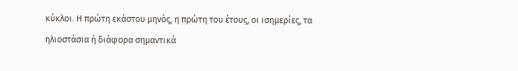κύκλοι. Η πρώτη εκάστου μηνός, η πρώτη του έτους, οι ισημερίες, τα ηλιοστάσια ή διάφορα σημαντικά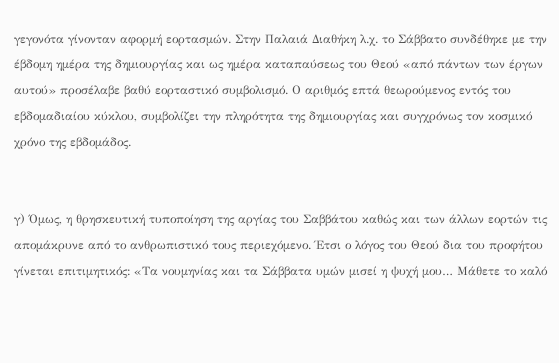γεγονότα γίνονταν αφορμή εορτασμών. Στην Παλαιά Διαθήκη λ.χ. το Σάββατο συνδέθηκε με την έβδομη ημέρα της δημιουργίας και ως ημέρα καταπαύσεως του Θεού «από πάντων των έργων αυτού» προσέλαβε βαθύ εορταστικό συμβολισμό. Ο αριθμός επτά θεωρούμενος εντός του εβδομαδιαίου κύκλου, συμβολίζει την πληρότητα της δημιουργίας και συγχρόνως τον κοσμικό χρόνο της εβδομάδος.


γ) Όμως, η θρησκευτική τυποποίηση της αργίας του Σαββάτου καθώς και των άλλων εορτών τις απομάκρυνε από το ανθρωπιστικό τους περιεχόμενο. Έτσι ο λόγος του Θεού δια του προφήτου γίνεται επιτιμητικός: «Τα νουμηνίας και τα Σάββατα υμών μισεί η ψυχή μου… Μάθετε το καλό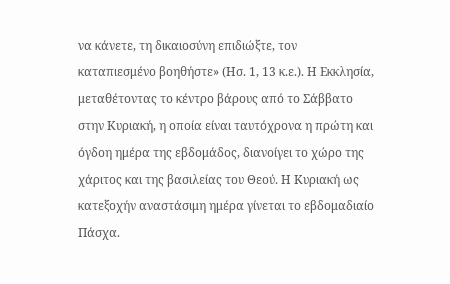να κάνετε, τη δικαιοσύνη επιδιώξτε, τον καταπιεσμένο βοηθήστε» (Ησ. 1, 13 κ.ε.). Η Εκκλησία, μεταθέτοντας το κέντρο βάρους από το Σάββατο στην Κυριακή, η οποία είναι ταυτόχρονα η πρώτη και όγδοη ημέρα της εβδομάδος, διανοίγει το χώρο της χάριτος και της βασιλείας του Θεού. Η Κυριακή ως κατεξοχήν αναστάσιμη ημέρα γίνεται το εβδομαδιαίο Πάσχα.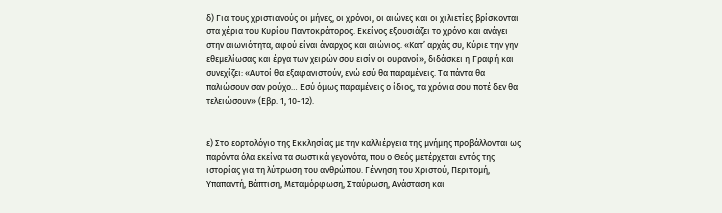δ) Για τους χριστιανούς οι μήνες, οι χρόνοι, οι αιώνες και οι χιλιετίες βρίσκονται στα χέρια του Κυρίου Παντοκράτορος. Εκείνος εξουσιάζει το χρόνο και ανάγει στην αιωνιότητα, αφού είναι άναρχος και αιώνιος. «Κατ’ αρχάς συ, Κύριε την γην εθεμελίωσας και έργα των χειρών σου εισίν οι ουρανοί», διδάσκει η Γραφή και συνεχίζει: «Αυτοί θα εξαφανιστούν, ενώ εσύ θα παραμένεις. Τα πάντα θα παλιώσουν σαν ρούχο… Εσύ όμως παραμένεις ο ίδιος, τα χρόνια σου ποτέ δεν θα τελειώσουν» (Εβρ. 1, 10-12).


ε) Στο εορτολόγιο της Εκκλησίας με την καλλιέργεια της μνήμης προβάλλονται ως παρόντα όλα εκείνα τα σωστικά γεγονότα, που ο Θεός μετέρχεται εντός της ιστορίας για τη λύτρωση του ανθρώπου. Γέννηση του Χριστού, Περιτομή, Υπαπαντή, Βάπτιση, Μεταμόρφωση, Σταύρωση, Ανάσταση και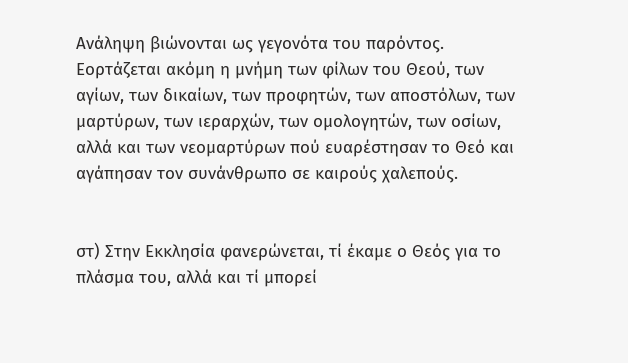Ανάληψη βιώνονται ως γεγονότα του παρόντος. Εορτάζεται ακόμη η μνήμη των φίλων του Θεού, των αγίων, των δικαίων, των προφητών, των αποστόλων, των μαρτύρων, των ιεραρχών, των ομολογητών, των οσίων, αλλά και των νεομαρτύρων πού ευαρέστησαν το Θεό και αγάπησαν τον συνάνθρωπο σε καιρούς χαλεπούς.


στ) Στην Εκκλησία φανερώνεται, τί έκαμε ο Θεός για το πλάσμα του, αλλά και τί μπορεί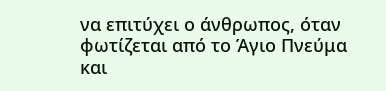να επιτύχει ο άνθρωπος, όταν φωτίζεται από το Άγιο Πνεύμα και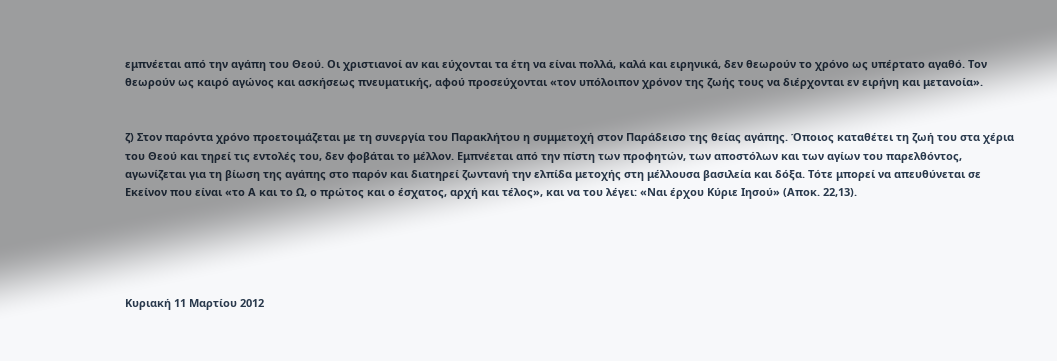εμπνέεται από την αγάπη του Θεού. Οι χριστιανοί αν και εύχονται τα έτη να είναι πολλά, καλά και ειρηνικά, δεν θεωρούν το χρόνο ως υπέρτατο αγαθό. Τον θεωρούν ως καιρό αγώνος και ασκήσεως πνευματικής, αφού προσεύχονται «τον υπόλοιπον χρόνον της ζωής τους να διέρχονται εν ειρήνη και μετανοία».


ζ) Στον παρόντα χρόνο προετοιμάζεται με τη συνεργία του Παρακλήτου η συμμετοχή στον Παράδεισο της θείας αγάπης. Όποιος καταθέτει τη ζωή του στα χέρια του Θεού και τηρεί τις εντολές του, δεν φοβάται το μέλλον. Εμπνέεται από την πίστη των προφητών, των αποστόλων και των αγίων του παρελθόντος, αγωνίζεται για τη βίωση της αγάπης στο παρόν και διατηρεί ζωντανή την ελπίδα μετοχής στη μέλλουσα βασιλεία και δόξα. Τότε μπορεί να απευθύνεται σε Εκείνον που είναι «το Α και το Ω, ο πρώτος και ο έσχατος, αρχή και τέλος», και να του λέγει: «Ναι έρχου Κύριε Ιησού» (Αποκ. 22,13).





Κυριακή 11 Μαρτίου 2012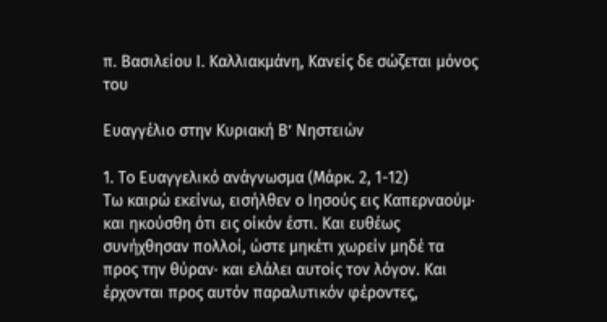π. Βασιλείου Ι. Καλλιακμάνη, Κανείς δε σώζεται μόνος του

Ευαγγέλιο στην Κυριακή Β’ Νηστειών

1. Το Ευαγγελικό ανάγνωσμα (Μάρκ. 2, 1-12)
Τω καιρώ εκείνω, εισήλθεν ο Ιησούς εις Καπερναούμ· και ηκούσθη ότι εις οίκόν έστι. Και ευθέως συνήχθησαν πολλοί, ώστε μηκέτι χωρείν μηδέ τα προς την θύραν· και ελάλει αυτοίς τον λόγον. Και έρχονται προς αυτόν παραλυτικόν φέροντες,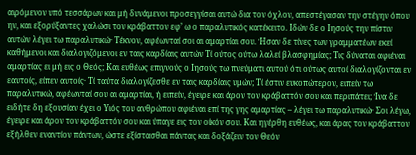αιρόμενον υπό τεσσάρων και μή δυνάμενοι προσεγγίσαι αυτώ δια τον όχλον, απεστέγασαν την στέγην όπου ην, και εξορύξαντες χαλώσι τον κράβαττον εφ’ ω ο παραλυτικός κατέκειτο. Ιδών δε ο Ιησούς την πίστιν αυτών λέγει τω παραλυτικώ· Τέκνον, αφέωνταί σοι αι αμαρτίαι σου. Ήσαν δε τίνες των γραμματέων εκεί καθήμενοι και διαλογιζόμενοι εν ταις καρδίαις αυτών Τί ούτος ούτω λαλεί βλασφημίας; Τις δύναται αφιέναι αμαρτίας ει μή εις ο Θεός; Και ευθέως επιγνούς ο Ιησούς τω πνεύματι αυτού ότι ούτως αυτοί διαλογίζονται εν εαυτοίς, είπεν αυτοίς· Τί ταύτα διαλογίζεσθε εν ταις καρδίαις υμών; Τί έστιν ευκοπώτερον, ειπείν τω παραλυτικώ, αφέωνταί σου αι αμαρτίαι, ή ειπείν, έγειρε και άρον τον κράβαττόν σου και περιπάτει; Ίνα δε ειδήτε δη εξουσίαν έχει ο Υιός του ανθρώπου αφιέναι επί της γης αμαρτίας – λέγει τω παραλυτικώ· Σοι λέγω, έγειρε και άρον τον κράβαττόν σου και ύπαγε εις τον οίκόν σου. Και ηγέρθη ευθέως, και άρας τον κράβαττον εξήλθεν εναντίον πάντων, ώστε εξίστασθαι πάντας και δοξάζειν τον Θεόν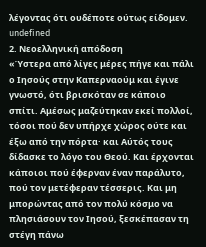λέγοντας ότι ουδέποτε ούτως είδομεν.
undefined
2. Νεοελληνική απόδοση
«Ύστερα από λίγες μέρες πήγε και πάλι ο Ιησούς στην Καπερναούμ και έγινε γνωστό, ότι βρισκόταν σε κάποιο σπίτι. Αμέσως μαζεύτηκαν εκεί πολλοί, τόσοι πού δεν υπήρχε χώρος ούτε και έξω από την πόρτα· και Αύτός τους δίδασκε το λόγο του Θεού. Και έρχονται κάποιοι πού έφερναν έναν παράλυτο, πού τον μετέφεραν τέσσερις. Και μη μπορώντας από τον πολύ κόσμο να πλησιάσουν τον Ιησού, ξεσκέπασαν τη στέγη πάνω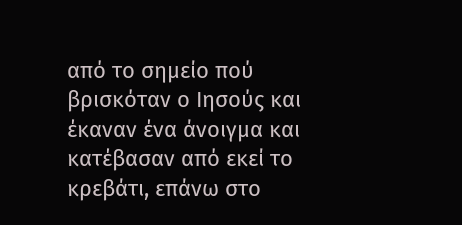από το σημείο πού βρισκόταν ο Ιησούς και έκαναν ένα άνοιγμα και κατέβασαν από εκεί το κρεβάτι, επάνω στο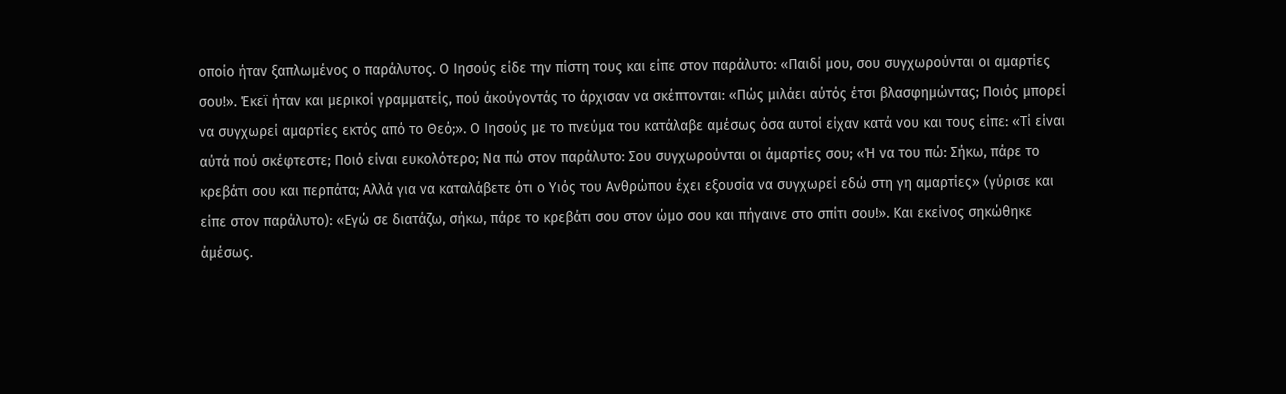οποίο ήταν ξαπλωμένος ο παράλυτος. Ο Ιησούς είδε την πίστη τους και είπε στον παράλυτο: «Παιδί μου, σου συγχωρούνται οι αμαρτίες σου!». Έκεϊ ήταν και μερικοί γραμματείς, πού άκούγοντάς το άρχισαν να σκέπτονται: «Πώς μιλάει αύτός έτσι βλασφημώντας; Ποιός μπορεί να συγχωρεί αμαρτίες εκτός από το Θεό;». Ο Ιησούς με το πνεύμα του κατάλαβε αμέσως όσα αυτοί είχαν κατά νου και τους είπε: «Τί είναι αύτά πού σκέφτεστε; Ποιό είναι ευκολότερο; Να πώ στον παράλυτο: Σου συγχωρούνται οι άμαρτίες σου; «Ή να του πώ: Σήκω, πάρε το κρεβάτι σου και περπάτα; Αλλά για να καταλάβετε ότι ο Υιός του Ανθρώπου έχει εξουσία να συγχωρεί εδώ στη γη αμαρτίες» (γύρισε και είπε στον παράλυτο): «Εγώ σε διατάζω, σήκω, πάρε το κρεβάτι σου στον ώμο σου και πήγαινε στο σπίτι σου!». Και εκείνος σηκώθηκε άμέσως.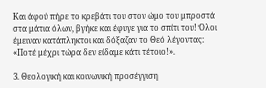Και άφού πήρε το κρεβάτι του στον ώμο του μπροστά στα μάτια όλων, βγήκε και έφυγε για το σπίτι του! Όλοι έμειναν κατάπληκτοι και δόξαζαν το Θεό λέγοντας: «Ποτέ μέχρι τώρα δεν είδαμε κάτι τέτοιο!».

3. Θεολογική και κοινωνική προσέγγιση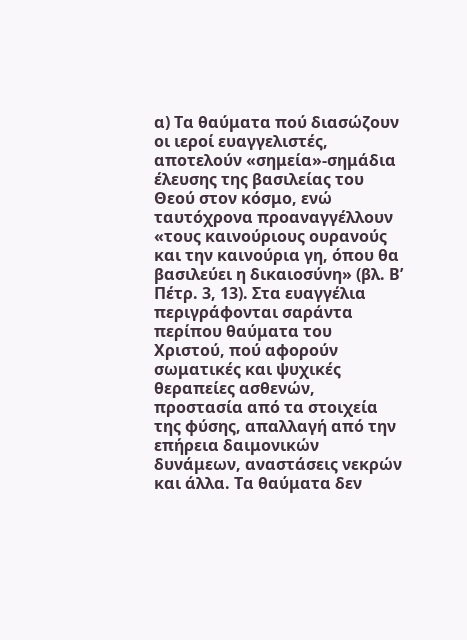α) Τα θαύματα πού διασώζουν οι ιεροί ευαγγελιστές, αποτελούν «σημεία»-σημάδια έλευσης της βασιλείας του Θεού στον κόσμο, ενώ ταυτόχρονα προαναγγέλλουν «τους καινούριους ουρανούς και την καινούρια γη, όπου θα βασιλεύει η δικαιοσύνη» (βλ. Β’ Πέτρ. 3, 13). Στα ευαγγέλια περιγράφονται σαράντα περίπου θαύματα του Χριστού, πού αφορούν σωματικές και ψυχικές θεραπείες ασθενών, προστασία από τα στοιχεία της φύσης, απαλλαγή από την επήρεια δαιμονικών δυνάμεων, αναστάσεις νεκρών και άλλα. Τα θαύματα δεν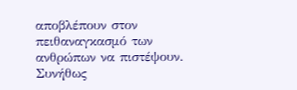αποβλέπουν στον πειθαναγκασμό των ανθρώπων να πιστέψουν. Συνήθως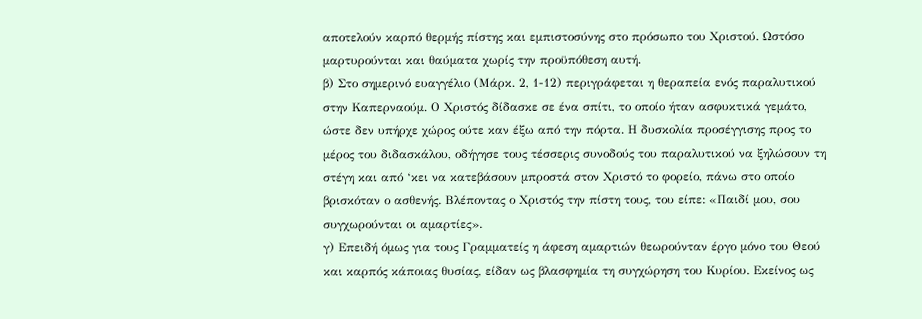αποτελούν καρπό θερμής πίστης και εμπιστοσύνης στο πρόσωπο του Χριστού. Ωστόσο μαρτυρούνται και θαύματα χωρίς την προϋπόθεση αυτή.
β) Στο σημερινό ευαγγέλιο (Μάρκ. 2, 1-12) περιγράφεται η θεραπεία ενός παραλυτικού στην Καπερναούμ. Ο Χριστός δίδασκε σε ένα σπίτι, το οποίο ήταν ασφυκτικά γεμάτο, ώστε δεν υπήρχε χώρος ούτε καν έξω από την πόρτα. Η δυσκολία προσέγγισης προς το μέρος του διδασκάλου, οδήγησε τους τέσσερις συνοδούς του παραλυτικού να ξηλώσουν τη στέγη και από ‘κει να κατεβάσουν μπροστά στον Χριστό το φορείο, πάνω στο οποίο βρισκόταν ο ασθενής. Βλέποντας ο Χριστός την πίστη τους, του είπε: «Παιδί μου, σου συγχωρούνται οι αμαρτίες».
γ) Επειδή όμως για τους Γραμματείς η άφεση αμαρτιών θεωρούνταν έργο μόνο του Θεού και καρπός κάποιας θυσίας, είδαν ως βλασφημία τη συγχώρηση του Κυρίου. Εκείνος ως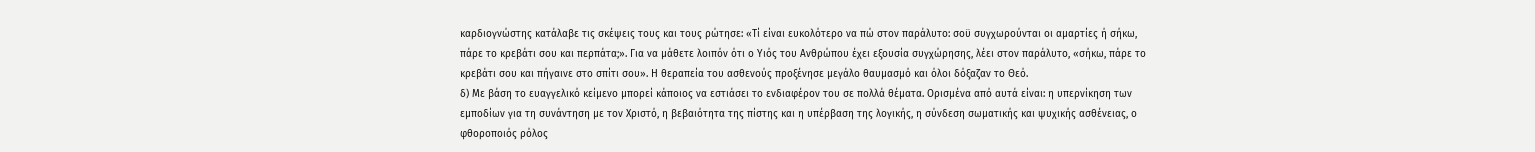καρδιογνώστης κατάλαβε τις σκέψεις τους και τους ρώτησε: «Τί είναι ευκολότερο να πώ στον παράλυτο: σοϋ συγχωρούνται οι αμαρτίες ή σήκω, πάρε το κρεβάτι σου και περπάτα;». Για να μάθετε λοιπόν ότι ο Υιός του Ανθρώπου έχει εξουσία συγχώρησης, λέει στον παράλυτο, «σήκω, πάρε το κρεβάτι σου και πήγαινε στο σπίτι σου». Η θεραπεία του ασθενούς προξένησε μεγάλο θαυμασμό και όλοι δόξαζαν το Θεό.
δ) Με βάση το ευαγγελικό κείμενο μπορεί κάποιος να εστιάσει το ενδιαφέρον του σε πολλά θέματα. Ορισμένα από αυτά είναι: η υπερνίκηση των εμποδίων για τη συνάντηση με τον Χριστό, η βεβαιότητα της πίστης και η υπέρβαση της λογικής, η σύνδεση σωματικής και ψυχικής ασθένειας, ο φθοροποιός ρόλος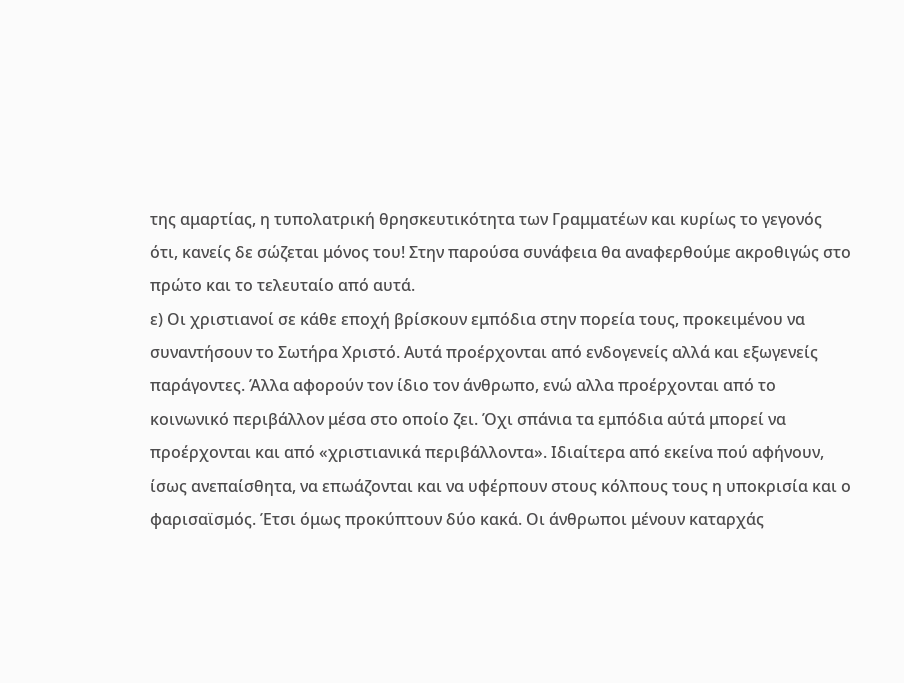της αμαρτίας, η τυπολατρική θρησκευτικότητα των Γραμματέων και κυρίως το γεγονός ότι, κανείς δε σώζεται μόνος του! Στην παρούσα συνάφεια θα αναφερθούμε ακροθιγώς στο πρώτο και το τελευταίο από αυτά.
ε) Οι χριστιανοί σε κάθε εποχή βρίσκουν εμπόδια στην πορεία τους, προκειμένου να συναντήσουν το Σωτήρα Χριστό. Αυτά προέρχονται από ενδογενείς αλλά και εξωγενείς παράγοντες. Άλλα αφορούν τον ίδιο τον άνθρωπο, ενώ αλλα προέρχονται από το κοινωνικό περιβάλλον μέσα στο οποίο ζει. Όχι σπάνια τα εμπόδια αύτά μπορεί να προέρχονται και από «χριστιανικά περιβάλλοντα». Ιδιαίτερα από εκείνα πού αφήνουν, ίσως ανεπαίσθητα, να επωάζονται και να υφέρπουν στους κόλπους τους η υποκρισία και ο φαρισαϊσμός. Έτσι όμως προκύπτουν δύο κακά. Οι άνθρωποι μένουν καταρχάς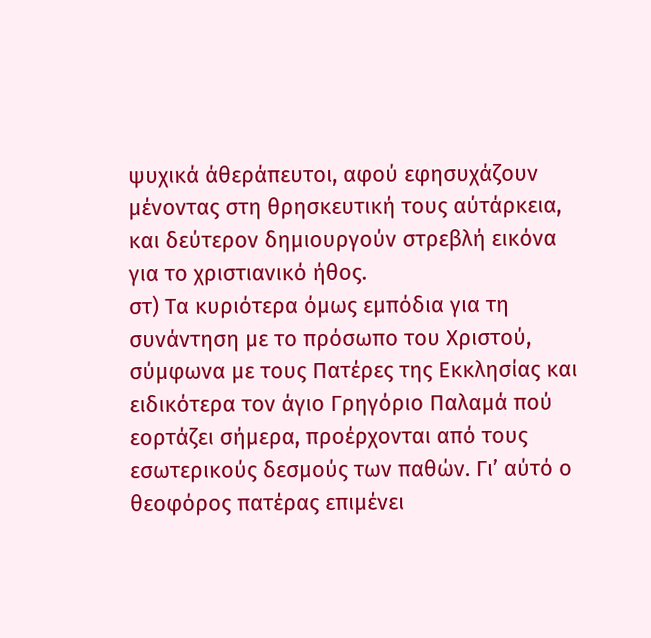ψυχικά άθεράπευτοι, αφού εφησυχάζουν μένοντας στη θρησκευτική τους αύτάρκεια, και δεύτερον δημιουργούν στρεβλή εικόνα για το χριστιανικό ήθος.
στ) Τα κυριότερα όμως εμπόδια για τη συνάντηση με το πρόσωπο του Χριστού, σύμφωνα με τους Πατέρες της Εκκλησίας και ειδικότερα τον άγιο Γρηγόριο Παλαμά πού εορτάζει σήμερα, προέρχονται από τους εσωτερικούς δεσμούς των παθών. Γι’ αύτό ο θεοφόρος πατέρας επιμένει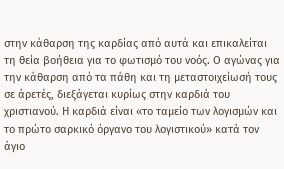στην κάθαρση της καρδίας από αυτά και επικαλείται τη θεία βοήθεια για το φωτισμό του νοός. Ο αγώνας για την κάθαρση από τα πάθη και τη μεταστοιχείωσή τους σε άρετές, διεξάγεται κυρίως στην καρδιά του χριστιανού. Η καρδιά είναι «το ταμείο των λογισμών και το πρώτο σαρκικό όργανο του λογιστικού» κατά τον άγιο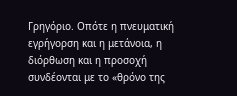Γρηγόριο. Οπότε η πνευματική εγρήγορση και η μετάνοια, η διόρθωση και η προσοχή συνδέονται με το «θρόνο της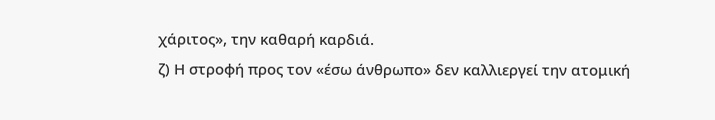χάριτος», την καθαρή καρδιά.
ζ) Η στροφή προς τον «έσω άνθρωπο» δεν καλλιεργεί την ατομική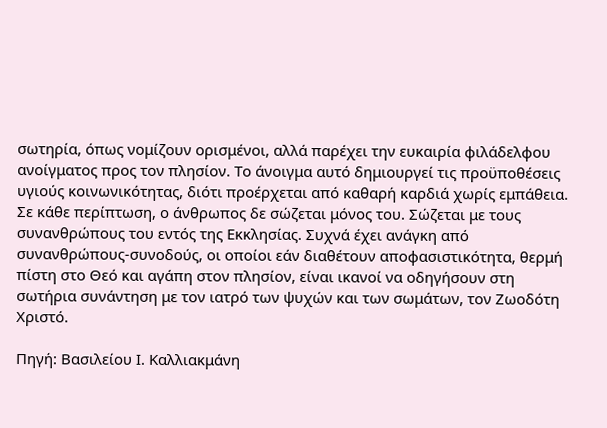σωτηρία, όπως νομίζουν ορισμένοι, αλλά παρέχει την ευκαιρία φιλάδελφου ανοίγματος προς τον πλησίον. Το άνοιγμα αυτό δημιουργεί τις προϋποθέσεις υγιούς κοινωνικότητας, διότι προέρχεται από καθαρή καρδιά χωρίς εμπάθεια. Σε κάθε περίπτωση, ο άνθρωπος δε σώζεται μόνος του. Σώζεται με τους συνανθρώπους του εντός της Εκκλησίας. Συχνά έχει ανάγκη από συνανθρώπους-συνοδούς, οι οποίοι εάν διαθέτουν αποφασιστικότητα, θερμή πίστη στο Θεό και αγάπη στον πλησίον, είναι ικανοί να οδηγήσουν στη σωτήρια συνάντηση με τον ιατρό των ψυχών και των σωμάτων, τον Ζωοδότη Χριστό.

Πηγή: Βασιλείου Ι. Καλλιακμάνη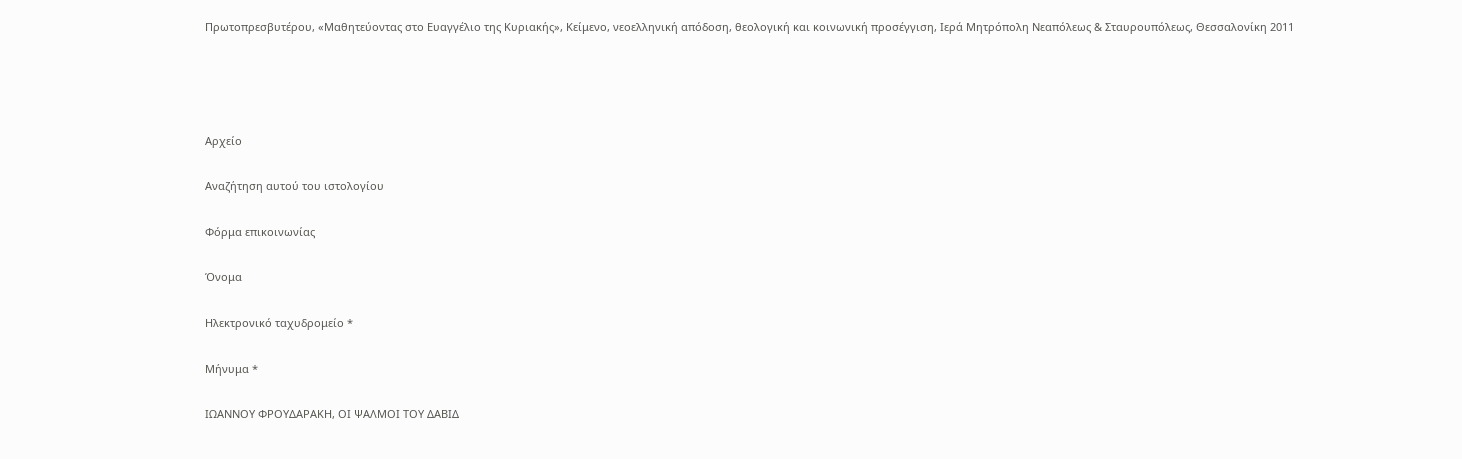Πρωτοπρεσβυτέρου, «Μαθητεύοντας στο Ευαγγέλιο της Κυριακής», Κείμενο, νεοελληνική απόδοση, θεολογική και κοινωνική προσέγγιση, Ιερά Μητρόπολη Νεαπόλεως & Σταυρουπόλεως, Θεσσαλονίκη 2011




Αρχείο

Αναζήτηση αυτού του ιστολογίου

Φόρμα επικοινωνίας

Όνομα

Ηλεκτρονικό ταχυδρομείο *

Μήνυμα *

ΙΩΑΝΝΟΥ ΦΡΟΥΔΑΡΑΚΗ, ΟΙ ΨΑΛΜΟΙ ΤΟΥ ΔΑΒΙΔ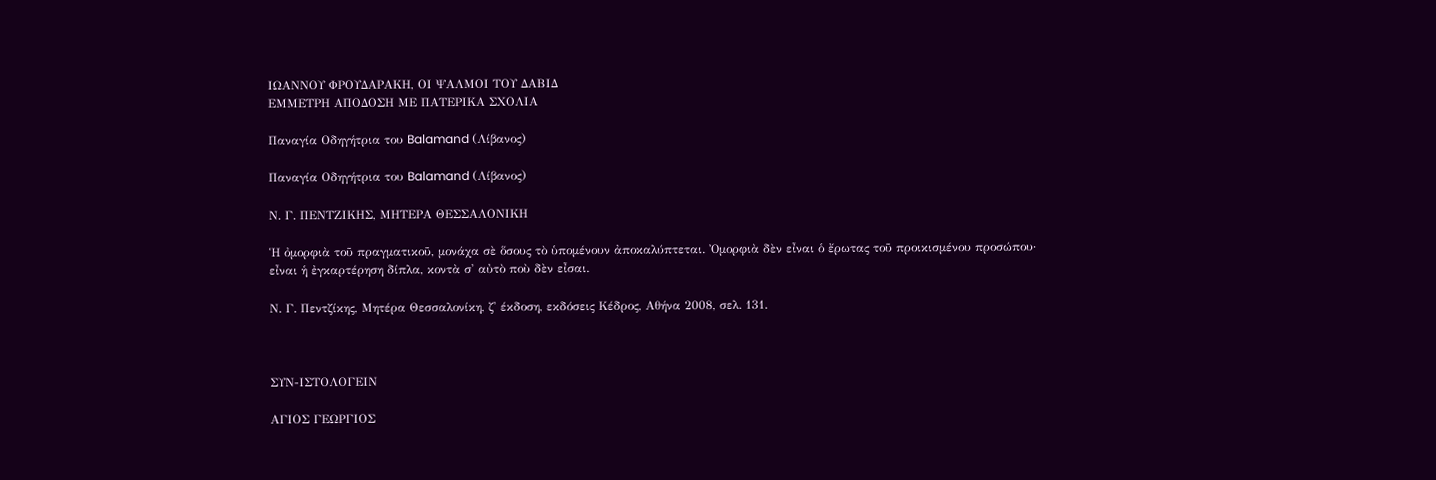ΙΩΑΝΝΟΥ ΦΡΟΥΔΑΡΑΚΗ, ΟΙ ΨΑΛΜΟΙ ΤΟΥ ΔΑΒΙΔ
ΕΜΜΕΤΡΗ ΑΠΟΔΟΣΗ ΜΕ ΠΑΤΕΡΙΚΑ ΣΧΟΛΙΑ

Παναγία Οδηγήτρια του Balamand (Λίβανος)

Παναγία Οδηγήτρια του Balamand (Λίβανος)

Ν. Γ. ΠΕΝΤΖΙΚΗΣ, ΜΗΤΕΡΑ ΘΕΣΣΑΛΟΝΙΚΗ

Ἡ ὀμορφιὰ τοῦ πραγματικοῦ, μονάχα σὲ ὅσους τὸ ὑπομένουν ἀποκαλύπτεται. Ὀμορφιὰ δὲν εἶναι ὁ ἔρωτας τοῦ προικισμένου προσώπου· εἶναι ἡ ἐγκαρτέρηση δίπλα, κοντὰ σ' αὐτὸ ποὺ δὲν εἶσαι.

Ν. Γ. Πεντζίκης, Μητέρα Θεσσαλονίκη, ζ' έκδοση, εκδόσεις Κέδρος, Αθήνα 2008, σελ. 131.



ΣΥΝ-ΙΣΤΟΛΟΓΕΙΝ

ΑΓΙΟΣ ΓΕΩΡΓΙΟΣ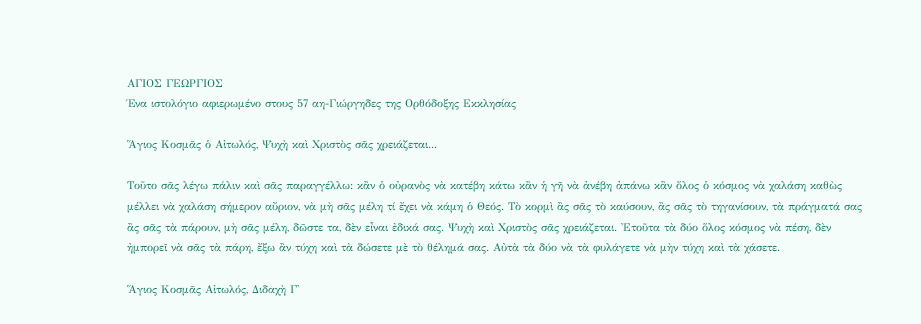ΑΓΙΟΣ ΓΕΩΡΓΙΟΣ
Ένα ιστολόγιο αφιερωμένο στους 57 αη-Γιώργηδες της Ορθόδοξης Εκκλησίας

Ἅγιος Κοσμᾶς ὁ Αἰτωλός, Ψυχὴ καὶ Χριστὸς σᾶς χρειάζεται...

Τοῦτο σᾶς λέγω πάλιν καὶ σᾶς παραγγέλλω: κἂν ὁ οὐρανὸς νὰ κατέβη κάτω κἂν ἡ γῆ νὰ ἀνέβη ἀπάνω κἂν ὅλος ὁ κόσμος νὰ χαλάση καθὼς μέλλει νὰ χαλάση σήμερον αὔριον, νὰ μὴ σᾶς μέλη τί ἔχει νὰ κάμη ὁ Θεός. Τὸ κορμὶ ἂς σᾶς τὸ καύσουν, ἂς σᾶς τὸ τηγανίσουν, τὰ πράγματά σας ἂς σᾶς τὰ πάρουν, μὴ σᾶς μέλη, δῶστε τα, δὲν εἶναι ἐδικά σας. Ψυχὴ καὶ Χριστὸς σᾶς χρειάζεται. Ἐτοῦτα τὰ δύο ὅλος κόσμος νὰ πέση, δὲν ἠμπορεῖ νὰ σᾶς τὰ πάρη, ἔξω ἂν τύχη καὶ τὰ δώσετε μὲ τὸ θέλημά σας. Αὐτὰ τὰ δύο νὰ τὰ φυλάγετε νὰ μὴν τύχη καὶ τὰ χάσετε.

Ἅγιος Κοσμᾶς Αἰτωλός, Διδαχὴ Γ'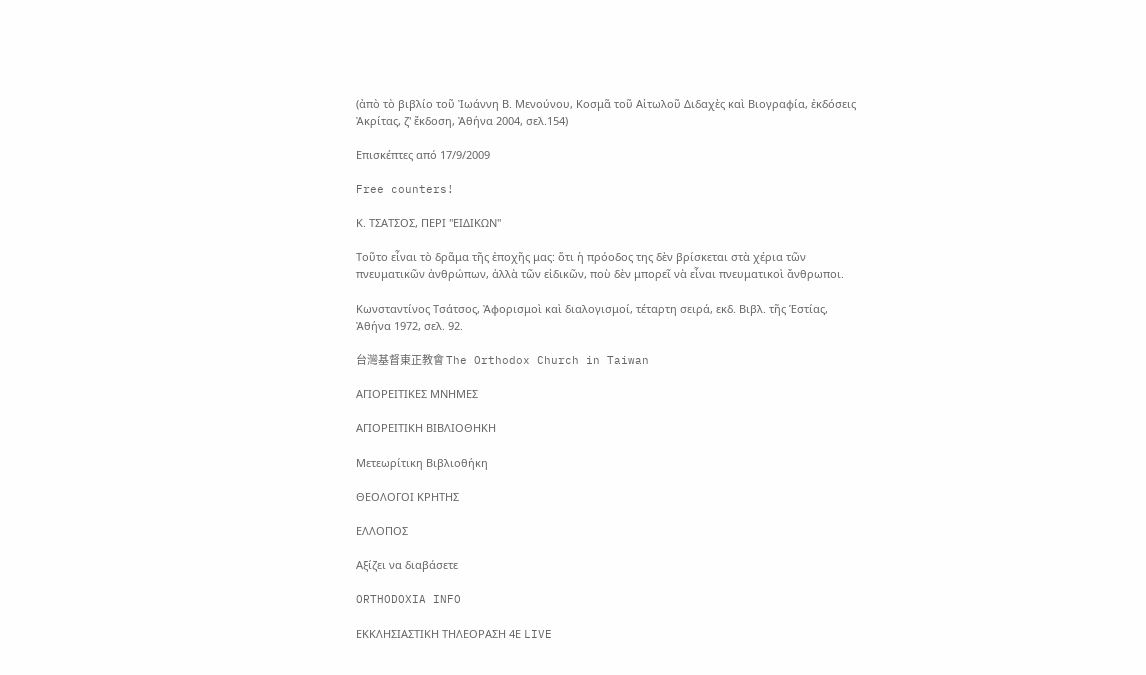(ἀπὸ τὸ βιβλίο τοῦ Ἰωάννη Β. Μενούνου, Κοσμᾶ τοῦ Αἰτωλοῦ Διδαχὲς καὶ Βιογραφία, ἐκδόσεις Ἀκρίτας, ζ' ἔκδοση, Ἀθήνα 2004, σελ.154)

Επισκέπτες από 17/9/2009

Free counters!

Κ. ΤΣΑΤΣΟΣ, ΠΕΡΙ "ΕΙΔΙΚΩΝ"

Τοῦτο εἶναι τὸ δρᾶμα τῆς ἐποχῆς μας: ὅτι ἡ πρόοδος της δὲν βρίσκεται στὰ χέρια τῶν πνευματικῶν ἀνθρώπων, ἀλλὰ τῶν εἰδικῶν, ποὺ δὲν μπορεῖ νὰ εἶναι πνευματικοὶ ἄνθρωποι.

Κωνσταντίνος Τσάτσος, Ἀφορισμοὶ καὶ διαλογισμοί, τέταρτη σειρά, εκδ. Βιβλ. τῆς Ἑστίας, Ἀθήνα 1972, σελ. 92.

台灣基督東正教會 The Orthodox Church in Taiwan

ΑΓΙΟΡΕΙΤΙΚΕΣ ΜΝΗΜΕΣ

ΑΓΙΟΡΕΙΤΙΚΗ ΒΙΒΛΙΟΘΗΚΗ

Μετεωρίτικη Βιβλιοθήκη

ΘΕΟΛΟΓΟΙ ΚΡΗΤΗΣ

ΕΛΛΟΠΟΣ

Αξίζει να διαβάσετε

ORTHODOXIA INFO

ΕΚΚΛΗΣΙΑΣΤΙΚΗ ΤΗΛΕΟΡΑΣΗ 4Ε LIVE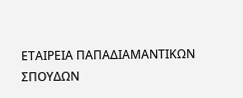ΕΤΑΙΡΕΙΑ ΠΑΠΑΔΙΑΜΑΝΤΙΚΩΝ ΣΠΟΥΔΩΝ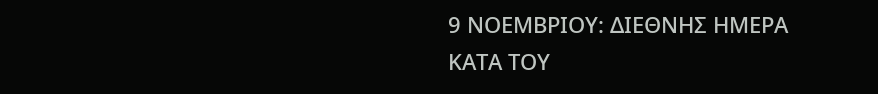9 ΝΟΕΜΒΡΙΟΥ: ΔΙΕΘΝΗΣ ΗΜΕΡΑ ΚΑΤΑ ΤΟΥ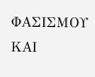ΦΑΣΙΣΜΟΥ ΚΑΙ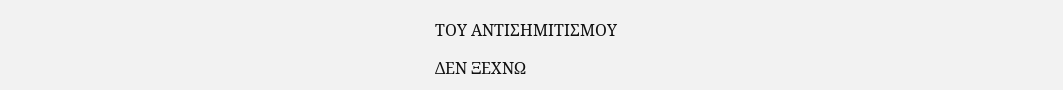ΤΟΥ ΑΝΤΙΣΗΜΙΤΙΣΜΟΥ

ΔΕΝ ΞΕΧΝΩ